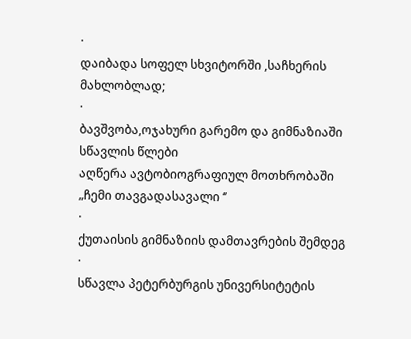·
დაიბადა სოფელ სხვიტორში ,საჩხერის მახლობლად;
·
ბავშვობა,ოჯახური გარემო და გიმნაზიაში სწავლის წლები
აღწერა ავტობიოგრაფიულ მოთხრობაში „ჩემი თავგადასავალი ‘’
·
ქუთაისის გიმნაზიის დამთავრების შემდეგ
·
სწავლა პეტერბურგის უნივერსიტეტის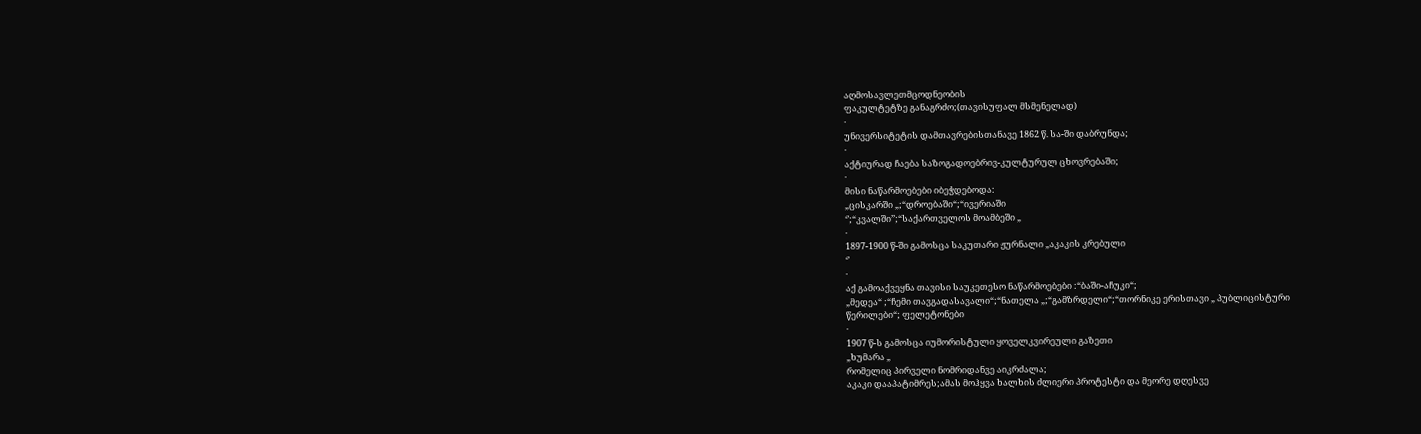აღმოსავლეთმცოდნეობის
ფაკულტეტზე განაგრძო;(თავისუფალ მსმენელად)
·
უნივერსიტეტის დამთავრებისთანავე 1862 წ. სა-ში დაბრუნდა;
·
აქტიურად ჩაება საზოგადოებრივ-კულტურულ ცხოვრებაში;
·
მისი ნაწარმოებები იბეჭდებოდა:
„ცისკარში „;“დროებაში“;“ივერიაში
‘’;“კვალში’’;“საქართველოს მოამბეში „
·
1897-1900 წ-ში გამოსცა საკუთარი ჟურნალი „აკაკის კრებული
‘’
·
აქ გამოაქვეყნა თავისი საუკეთესო ნაწარმოებები :“ბაში-აჩუკი“;
„მედეა“ ;“ჩემი თავგადასავალი“;“ნათელა „;“გამზრდელი“;“თორნიკე ერისთავი „ პუბლიცისტური
წერილები“; ფელეტონები
·
1907 წ-ს გამოსცა იუმორისტული ყოველკვირეული გაზეთი
„ხუმარა „
რომელიც პირველი ნომრიდანვე აიკრძალა;
აკაკი დააპატიმრეს;ამას მოჰყვა ხალხის ძლიერი პროტესტი და მეორე დღესვე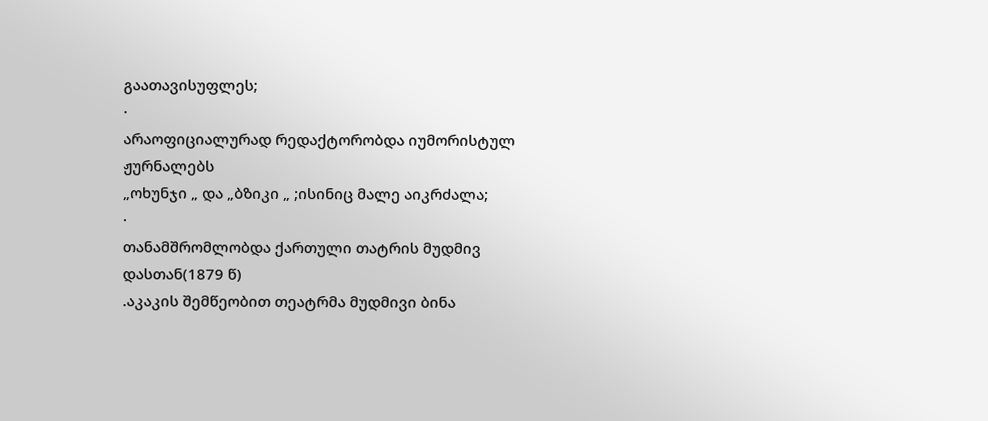გაათავისუფლეს;
·
არაოფიციალურად რედაქტორობდა იუმორისტულ ჟურნალებს
„ოხუნჯი „ და „ბზიკი „ ;ისინიც მალე აიკრძალა;
·
თანამშრომლობდა ქართული თატრის მუდმივ დასთან(1879 წ)
.აკაკის შემწეობით თეატრმა მუდმივი ბინა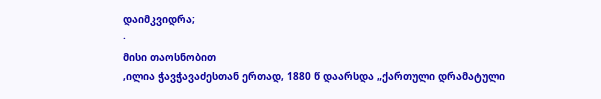დაიმკვიდრა;
·
მისი თაოსნობით
,ილია ჭავჭავაძესთან ერთად, 1880 წ დაარსდა „ქართული დრამატული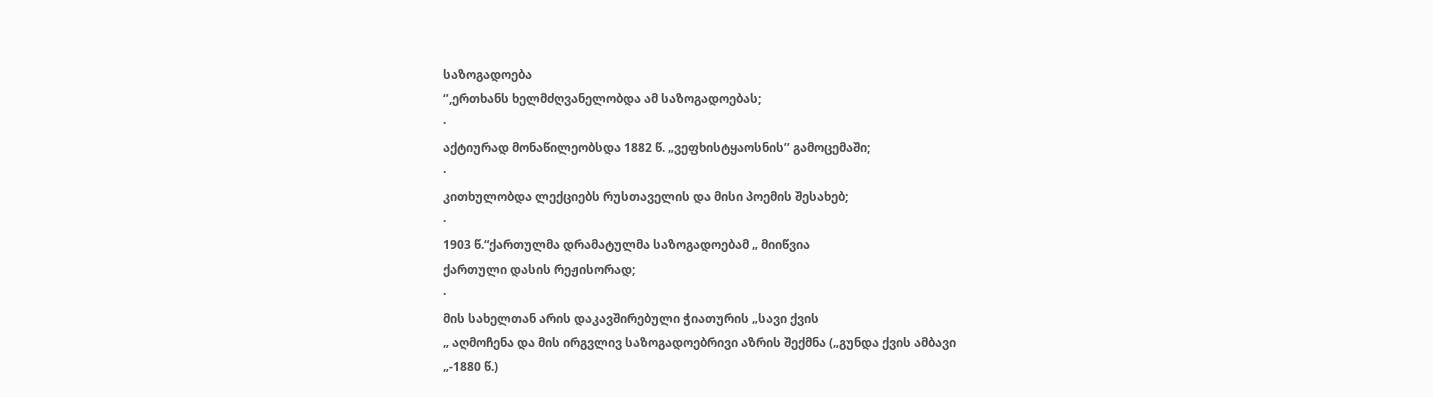საზოგადოება
‘’,ერთხანს ხელმძღვანელობდა ამ საზოგადოებას;
·
აქტიურად მონაწილეობსდა 1882 წ. „ვეფხისტყაოსნის’’ გამოცემაში;
·
კითხულობდა ლექციებს რუსთაველის და მისი პოემის შესახებ;
·
1903 წ.“ქართულმა დრამატულმა საზოგადოებამ „ მიიწვია
ქართული დასის რეჟისორად;
·
მის სახელთან არის დაკავშირებული ჭიათურის „სავი ქვის
„ აღმოჩენა და მის ირგვლივ საზოგადოებრივი აზრის შექმნა („გუნდა ქვის ამბავი
„-1880 წ.)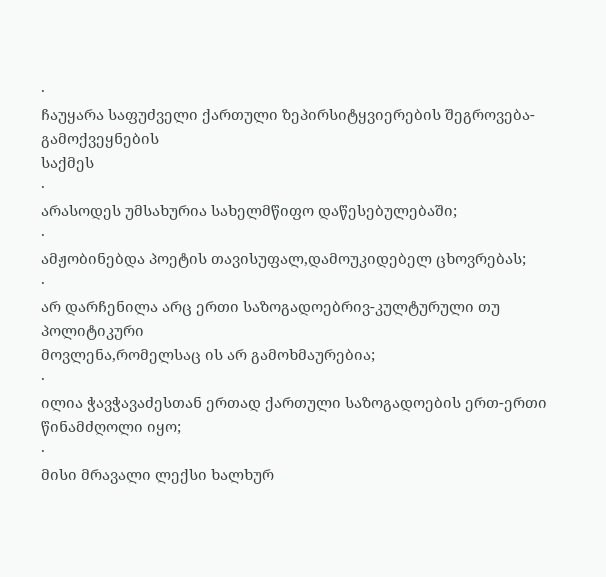·
ჩაუყარა საფუძველი ქართული ზეპირსიტყვიერების შეგროვება-გამოქვეყნების
საქმეს
·
არასოდეს უმსახურია სახელმწიფო დაწესებულებაში;
·
ამჟობინებდა პოეტის თავისუფალ,დამოუკიდებელ ცხოვრებას;
·
არ დარჩენილა არც ერთი საზოგადოებრივ-კულტურული თუ პოლიტიკური
მოვლენა,რომელსაც ის არ გამოხმაურებია;
·
ილია ჭავჭავაძესთან ერთად ქართული საზოგადოების ერთ-ერთი
წინამძღოლი იყო;
·
მისი მრავალი ლექსი ხალხურ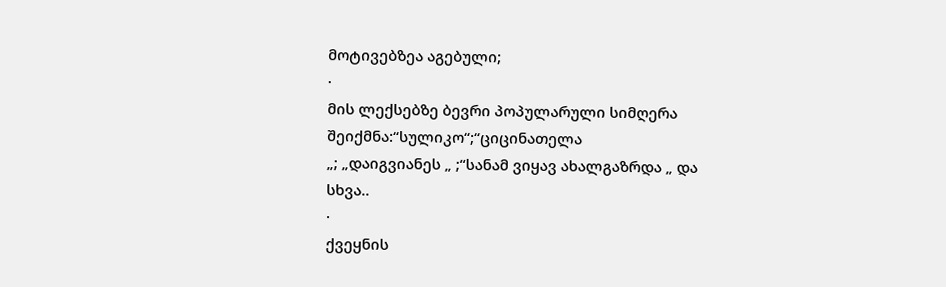მოტივებზეა აგებული;
·
მის ლექსებზე ბევრი პოპულარული სიმღერა შეიქმნა:“სულიკო“;“ციცინათელა
„; „დაიგვიანეს „ ;“სანამ ვიყავ ახალგაზრდა „ და სხვა..
·
ქვეყნის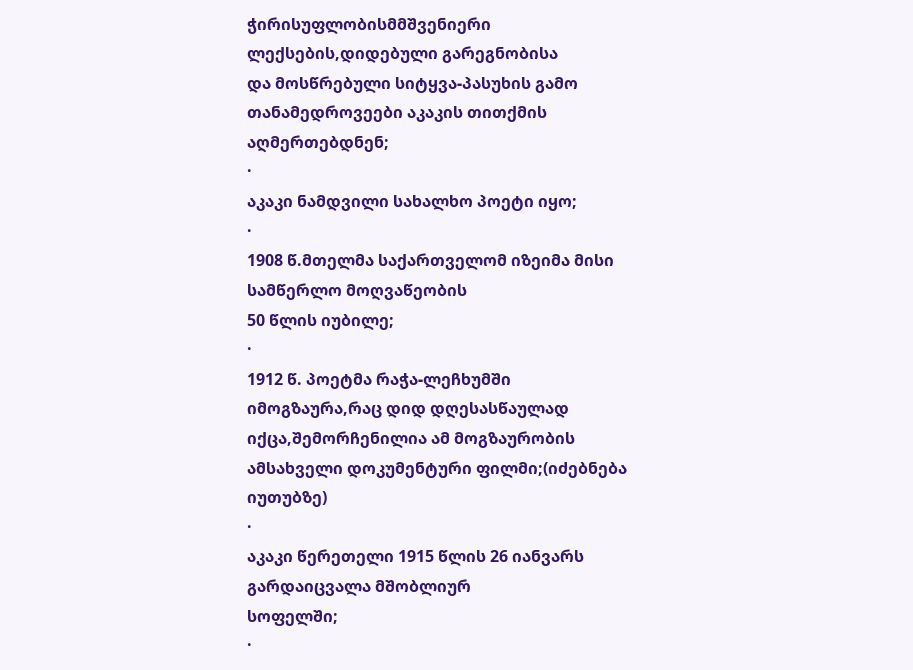ჭირისუფლობისმმშვენიერი ლექსების,დიდებული გარეგნობისა
და მოსწრებული სიტყვა-პასუხის გამო თანამედროვეები აკაკის თითქმის აღმერთებდნენ;
·
აკაკი ნამდვილი სახალხო პოეტი იყო;
·
1908 წ.მთელმა საქართველომ იზეიმა მისი სამწერლო მოღვაწეობის
50 წლის იუბილე;
·
1912 წ. პოეტმა რაჭა-ლეჩხუმში იმოგზაურა,რაც დიდ დღესასწაულად
იქცა,შემორჩენილია ამ მოგზაურობის ამსახველი დოკუმენტური ფილმი;(იძებნება იუთუბზე)
·
აკაკი წერეთელი 1915 წლის 26 იანვარს გარდაიცვალა მშობლიურ
სოფელში;
·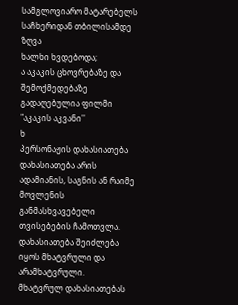სამგლოვიარო მატარებელს საჩხერიდან თბილისამდე ზღვა
ხალხი ხვდებოდა;
ა აკაკის ცხოვრებაზე და შემოქმედებაზე გადაღებულია ფილმი "აკაკის აკვანი''
ხ
პერსონაჟის დახასიათება
დახასიათება არის ადამიანის, საგნის ან რაიმე მოვლენის განმასხვავებელი თვისებების ჩამოთვლა.
დახასიათება შეიძლება იყოს მხატვრული და არამხატვრული.
მხატვრულ დახასიათებას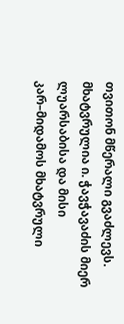თვითონ მწერალი გვაძლევს.
მხატვრულია ი. ჭავჭავაძის მიერ ლუარსაბისა და მისი კარ–მიდამოს მხატვრული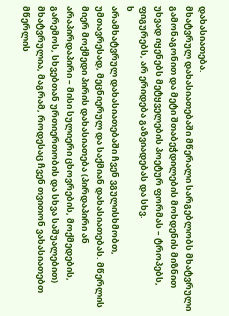დახასიათება.
მხატვრულ დახასიათებაში მწერალი სარგებლობს მხატვრული გამონაგონით და მეტი შთაბეჭდილების მოხდენის მიზნით უხვად იყენებს მეტყველების პოეტურ ფორმას – ტროპებს, ფიგურებს, არ ერიდება გაზვიადებას და სხვ.
ხ
არამხატვრულ დახასიათებაში ჩვენ ვგულისხმობთ, უმთავრესად, მეცნიერულ და საქმიან დახასიათებას. მწერლის მიერ მოქმედი პირის დახასიათება (პირდაპირი ან არაპირდაპირი – მისი სულიერი ცხოვრების, მოქმედების, გარემოს, სხვებთან ურთიერთობის და სხვა საშუალებით) მხატვრულია, მაგრამ, როდესაც ჩვენ თვითონ ვახასიათებთ მწერლის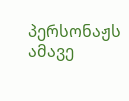პერსონაჟს ამავე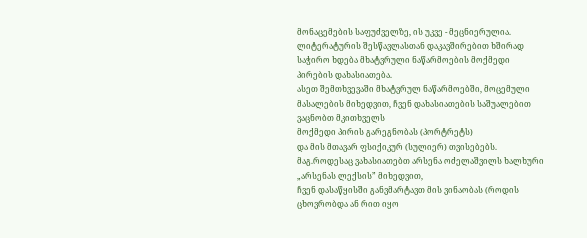მონაცემების საფუძველზე, ის უკვე - მეცნიერულია.
ლიტერატურის შესწავლასთან დაკავშირებით ხშირად საჭირო ხდება მხატვრული ნაწარმოების მოქმედი პირების დახასიათება.
ასეთ შემთხვევაში მხატვრულ ნაწარმოებში, მოცემული მასალების მიხედვით, ჩვენ დახასიათების საშუალებით ვაცნობთ მკითხველს
მოქმედი პირის გარეგნობას (პორტრეტს)
და მის მთავარ ფსიქიკურ (სულიერ) თვისებებს.
მაგ.როდესაც ვახასიათებთ არსენა ოძელაშვილს ხალხური „არსენას ლექსის” მიხედვით,
ჩვენ დასაწყისში განვმარტავთ მის ვინაობას (როდის ცხოვრობდა ან რით იყო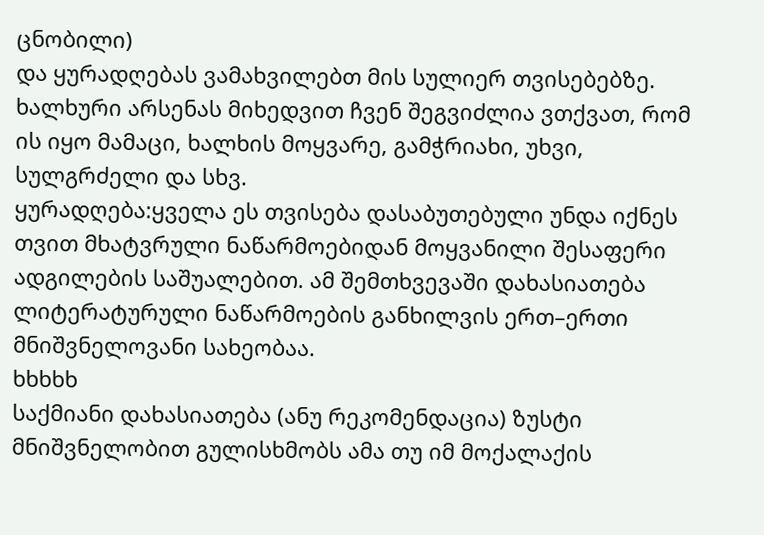ცნობილი)
და ყურადღებას ვამახვილებთ მის სულიერ თვისებებზე. ხალხური არსენას მიხედვით ჩვენ შეგვიძლია ვთქვათ, რომ ის იყო მამაცი, ხალხის მოყვარე, გამჭრიახი, უხვი, სულგრძელი და სხვ.
ყურადღება:ყველა ეს თვისება დასაბუთებული უნდა იქნეს თვით მხატვრული ნაწარმოებიდან მოყვანილი შესაფერი ადგილების საშუალებით. ამ შემთხვევაში დახასიათება ლიტერატურული ნაწარმოების განხილვის ერთ–ერთი მნიშვნელოვანი სახეობაა.
ხხხხხ
საქმიანი დახასიათება (ანუ რეკომენდაცია) ზუსტი მნიშვნელობით გულისხმობს ამა თუ იმ მოქალაქის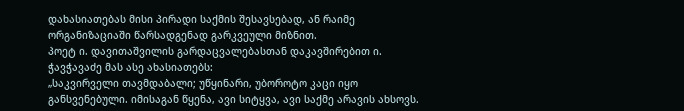დახასიათებას მისი პირადი საქმის შესავსებად, ან რაიმე ორგანიზაციაში წარსადგენად გარკვეული მიზნით.
პოეტ ი. დავითაშვილის გარდაცვალებასთან დაკავშირებით ი. ჭავჭავაძე მას ასე ახასიათებს:
„საკვირველი თავმდაბალი; უწყინარი, უბოროტო კაცი იყო განსვენებული. იმისაგან წყენა, ავი სიტყვა, ავი საქმე არავის ახსოვს.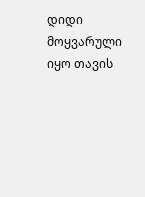დიდი მოყვარული იყო თავის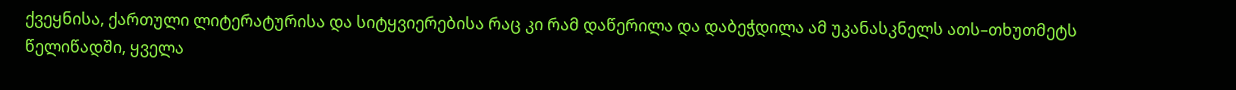ქვეყნისა, ქართული ლიტერატურისა და სიტყვიერებისა რაც კი რამ დაწერილა და დაბეჭდილა ამ უკანასკნელს ათს–თხუთმეტს წელიწადში, ყველა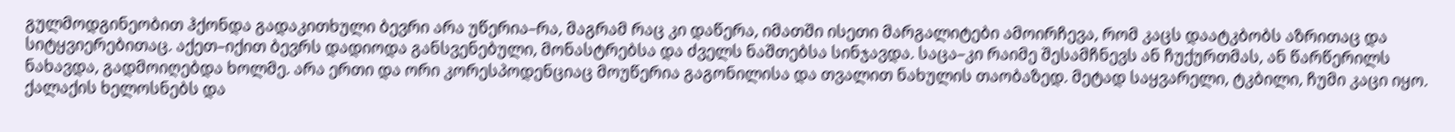გულმოდგინეობით ჰქონდა გადაკითხული ბევრი არა უწერია–რა, მაგრამ რაც კი დაწერა, იმათში ისეთი მარგალიტები ამოირჩევა, რომ კაცს დაატკბობს აზრითაც და სიტყვიერებითაც. აქეთ–იქით ბევრს დადიოდა განსვენებული, მონასტრებსა და ძველს ნაშთებსა სინჯავდა. საცა–კი რაიმე შესამჩნევს ან ჩუქურთმას, ან წარწერილს ნახავდა, გადმოიღებდა ხოლმე. არა ერთი და ორი კორესპოდენციაც მოუწერია გაგონილისა და თვალით ნახულის თაობაზედ. მეტად საყვარელი, ტკბილი, ჩუმი კაცი იყო. ქალაქის ხელოსნებს და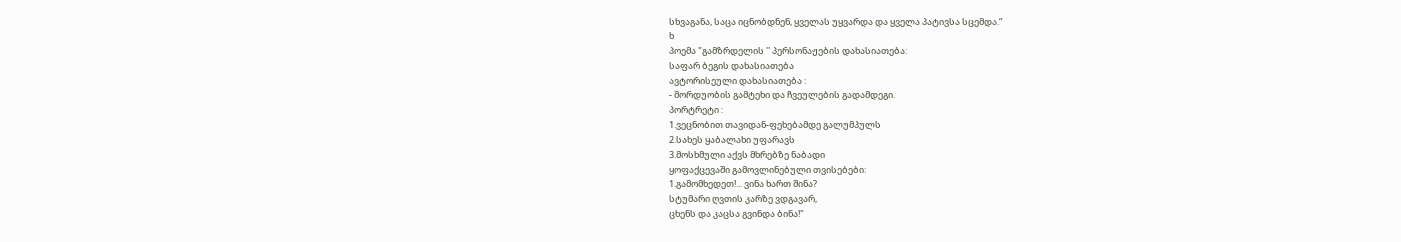სხვაგანა, საცა იცნობდნენ, ყველას უყვარდა და ყველა პატივსა სცემდა.”
ხ
პოემა "გამზრდელის '' პერსონაჟების დახასიათება:
საფარ ბეგის დახასიათება
ავტორისეული დახასიათება :
- მორდუობის გამტეხი და ჩვეულების გადამდეგი.
პორტრეტი :
1.ვეცნობით თავიდან-ფეხებამდე გალუმპულს
2.სახეს ყაბალახი უფარავს
3.მოსხმული აქვს მხრებზე ნაბადი
ყოფაქცევაში გამოვლინებული თვისებები:
1.გამომხედეთ!... ვინა ხართ შინა?
სტუმარი ღვთის კარზე ვდგავარ,
ცხენს და კაცსა გვინდა ბინა!"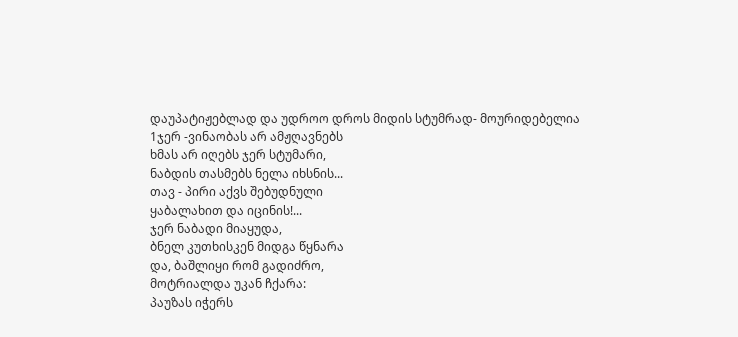დაუპატიჟებლად და უდროო დროს მიდის სტუმრად- მოურიდებელია
1ჯერ -ვინაობას არ ამჟღავნებს
ხმას არ იღებს ჯერ სტუმარი,
ნაბდის თასმებს ნელა იხსნის...
თავ - პირი აქვს შებუდნული
ყაბალახით და იცინის!...
ჯერ ნაბადი მიაყუდა,
ბნელ კუთხისკენ მიდგა წყნარა
და, ბაშლიყი რომ გადიძრო,
მოტრიალდა უკან ჩქარა:
პაუზას იჭერს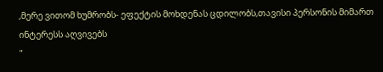,მერე ვითომ ხუმრობს- ეფექტის მოხდენას ცდილობს,თავისი პერსონის მიმართ ინტერესს აღვივებს
"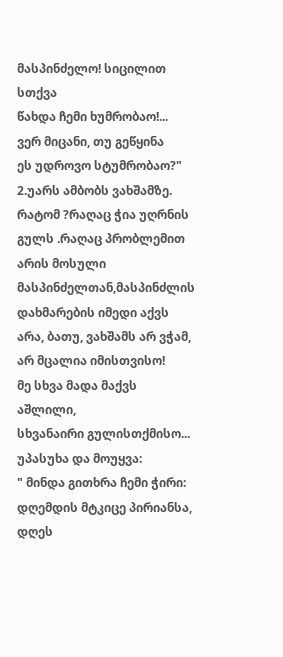მასპინძელო! სიცილით სთქვა
წახდა ჩემი ხუმრობაო!...
ვერ მიცანი, თუ გეწყინა
ეს უდროვო სტუმრობაო?"
2.უარს ამბობს ვახშამზე.
რატომ ?რაღაც ჭია უღრნის გულს .რაღაც პრობლემით არის მოსული მასპინძელთან,მასპინძლის დახმარების იმედი აქვს
არა, ბათუ, ვახშამს არ ვჭამ,
არ მცალია იმისთვისო!
მე სხვა მადა მაქვს აშლილი,
სხვანაირი გულისთქმისო...
უპასუხა და მოუყვა:
" მინდა გითხრა ჩემი ჭირი:
დღემდის მტკიცე პირიანსა,
დღეს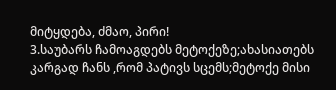მიტყდება, ძმაო, პირი!
3.საუბარს ჩამოაგდებს მეტოქეზე;ახასიათებს კარგად ჩანს ,რომ პატივს სცემს;მეტოქე მისი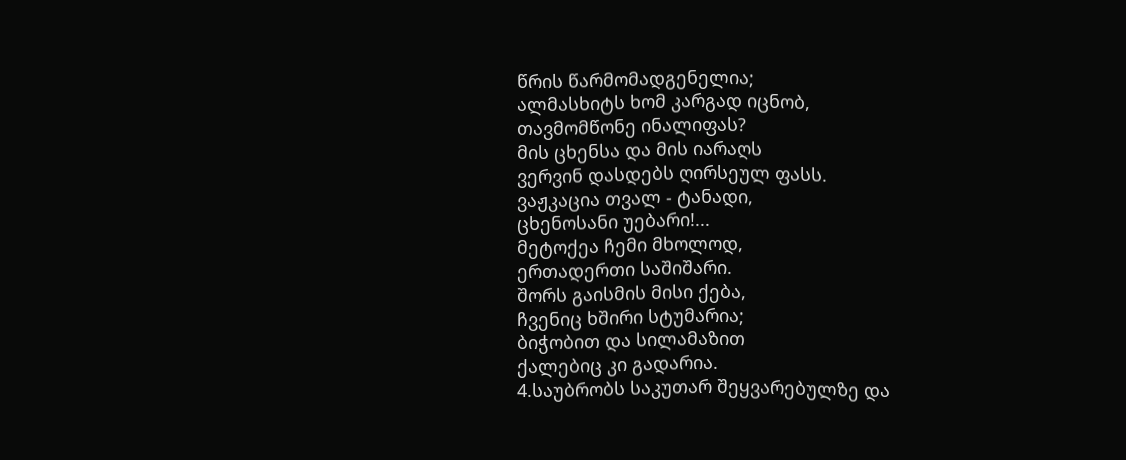წრის წარმომადგენელია;
ალმასხიტს ხომ კარგად იცნობ,
თავმომწონე ინალიფას?
მის ცხენსა და მის იარაღს
ვერვინ დასდებს ღირსეულ ფასს.
ვაჟკაცია თვალ - ტანადი,
ცხენოსანი უებარი!...
მეტოქეა ჩემი მხოლოდ,
ერთადერთი საშიშარი.
შორს გაისმის მისი ქება,
ჩვენიც ხშირი სტუმარია;
ბიჭობით და სილამაზით
ქალებიც კი გადარია.
4.საუბრობს საკუთარ შეყვარებულზე და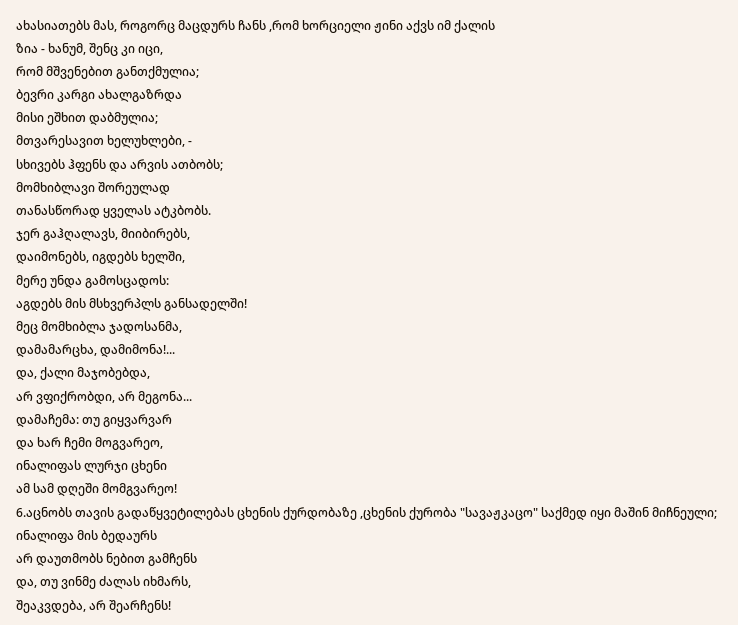ახასიათებს მას, როგორც მაცდურს ჩანს ,რომ ხორციელი ჟინი აქვს იმ ქალის
ზია - ხანუმ, შენც კი იცი,
რომ მშვენებით განთქმულია;
ბევრი კარგი ახალგაზრდა
მისი ეშხით დაბმულია;
მთვარესავით ხელუხლები, -
სხივებს ჰფენს და არვის ათბობს;
მომხიბლავი შორეულად
თანასწორად ყველას ატკბობს.
ჯერ გაჰღალავს, მიიბირებს,
დაიმონებს, იგდებს ხელში,
მერე უნდა გამოსცადოს:
აგდებს მის მსხვერპლს განსადელში!
მეც მომხიბლა ჯადოსანმა,
დამამარცხა, დამიმონა!...
და, ქალი მაჯობებდა,
არ ვფიქრობდი, არ მეგონა...
დამაჩემა: თუ გიყვარვარ
და ხარ ჩემი მოგვარეო,
ინალიფას ლურჯი ცხენი
ამ სამ დღეში მომგვარეო!
6.აცნობს თავის გადაწყვეტილებას ცხენის ქურდობაზე ,ცხენის ქურობა "სავაჟკაცო" საქმედ იყი მაშინ მიჩნეული;
ინალიფა მის ბედაურს
არ დაუთმობს ნებით გამჩენს
და, თუ ვინმე ძალას იხმარს,
შეაკვდება, არ შეარჩენს!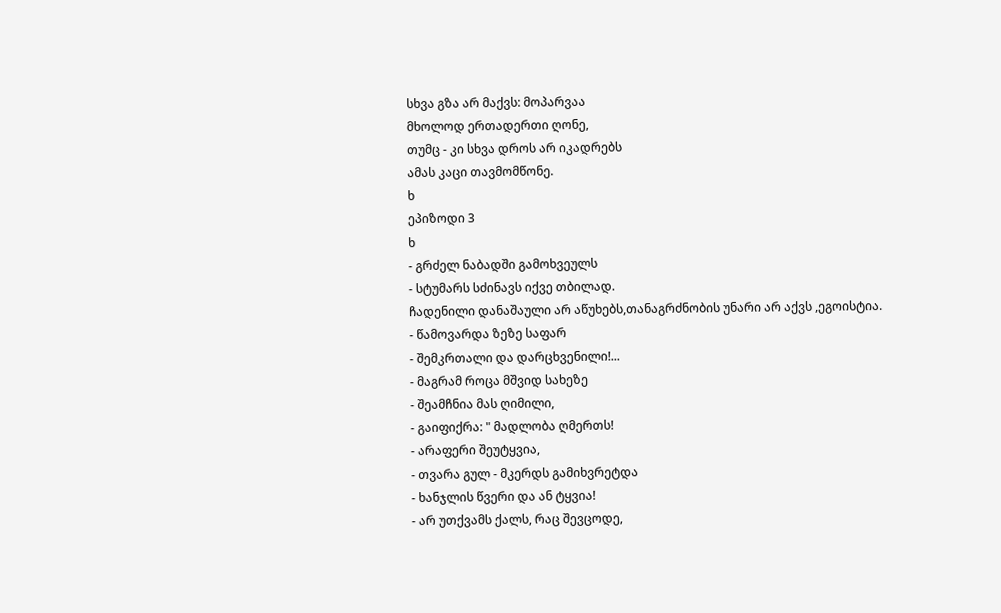სხვა გზა არ მაქვს: მოპარვაა
მხოლოდ ერთადერთი ღონე,
თუმც - კი სხვა დროს არ იკადრებს
ამას კაცი თავმომწონე.
ხ
ეპიზოდი 3
ხ
- გრძელ ნაბადში გამოხვეულს
- სტუმარს სძინავს იქვე თბილად.
ჩადენილი დანაშაული არ აწუხებს,თანაგრძნობის უნარი არ აქვს ,ეგოისტია.
- წამოვარდა ზეზე საფარ
- შემკრთალი და დარცხვენილი!...
- მაგრამ როცა მშვიდ სახეზე
- შეამჩნია მას ღიმილი,
- გაიფიქრა: " მადლობა ღმერთს!
- არაფერი შეუტყვია,
- თვარა გულ - მკერდს გამიხვრეტდა
- ხანჯლის წვერი და ან ტყვია!
- არ უთქვამს ქალს, რაც შევცოდე,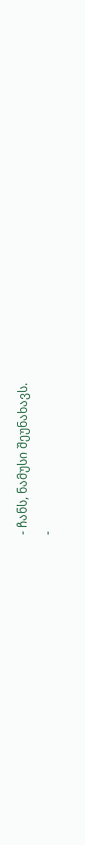- ჩანს, ნამუსი შეუნახავს.
-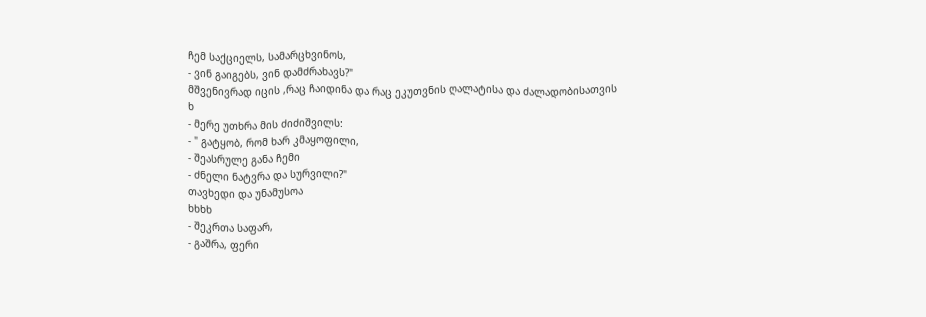ჩემ საქციელს, სამარცხვინოს,
- ვინ გაიგებს, ვინ დამძრახავს?"
მშვენივრად იცის ,რაც ჩაიდინა და რაც ეკუთვნის ღალატისა და ძალადობისათვის
ხ
- მერე უთხრა მის ძიძიშვილს:
- " გატყობ, რომ ხარ კმაყოფილი,
- შეასრულე განა ჩემი
- ძნელი ნატვრა და სურვილი?"
თავხედი და უნამუსოა
ხხხხ
- შეკრთა საფარ,
- გაშრა, ფერი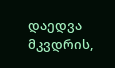დაედვა მკვდრის,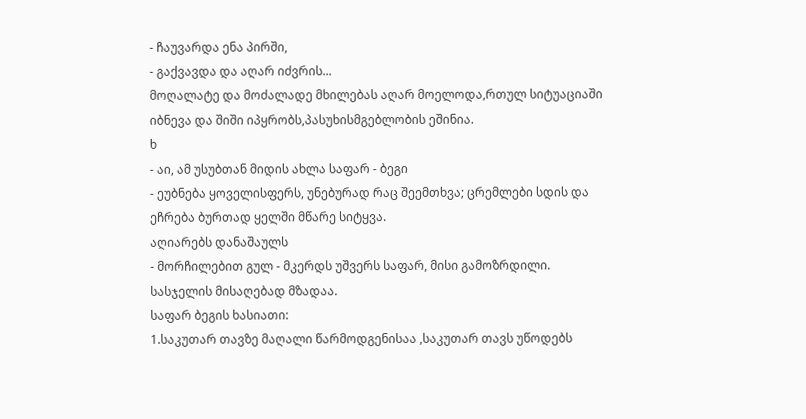- ჩაუვარდა ენა პირში,
- გაქვავდა და აღარ იძვრის...
მოღალატე და მოძალადე მხილებას აღარ მოელოდა,რთულ სიტუაციაში იბნევა და შიში იპყრობს,პასუხისმგებლობის ეშინია.
ხ
- აი, ამ უსუბთან მიდის ახლა საფარ - ბეგი
- ეუბნება ყოველისფერს, უნებურად რაც შეემთხვა; ცრემლები სდის და ეჩრება ბურთად ყელში მწარე სიტყვა.
აღიარებს დანაშაულს
- მორჩილებით გულ - მკერდს უშვერს საფარ, მისი გამოზრდილი.
სასჯელის მისაღებად მზადაა.
საფარ ბეგის ხასიათი:
1.საკუთარ თავზე მაღალი წარმოდგენისაა ,საკუთარ თავს უწოდებს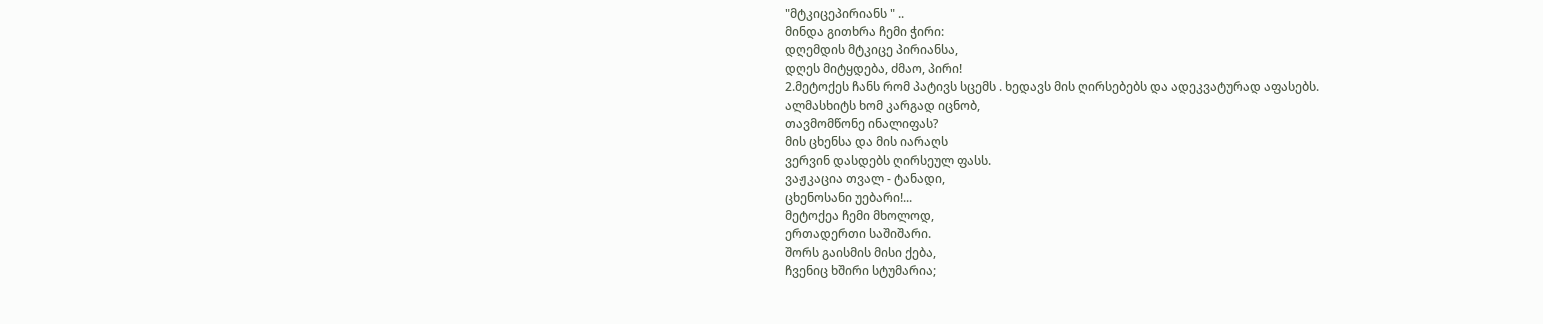"მტკიცეპირიანს " ..
მინდა გითხრა ჩემი ჭირი:
დღემდის მტკიცე პირიანსა,
დღეს მიტყდება, ძმაო, პირი!
2.მეტოქეს ჩანს რომ პატივს სცემს . ხედავს მის ღირსებებს და ადეკვატურად აფასებს.
ალმასხიტს ხომ კარგად იცნობ,
თავმომწონე ინალიფას?
მის ცხენსა და მის იარაღს
ვერვინ დასდებს ღირსეულ ფასს.
ვაჟკაცია თვალ - ტანადი,
ცხენოსანი უებარი!...
მეტოქეა ჩემი მხოლოდ,
ერთადერთი საშიშარი.
შორს გაისმის მისი ქება,
ჩვენიც ხშირი სტუმარია;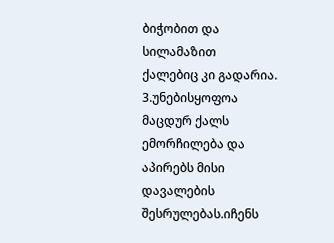ბიჭობით და სილამაზით
ქალებიც კი გადარია.
3.უნებისყოფოა მაცდურ ქალს ემორჩილება და აპირებს მისი დავალების შესრულებას.იჩენს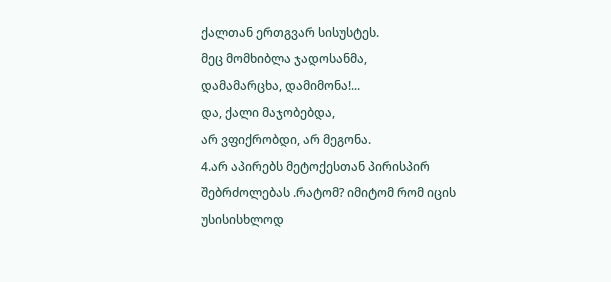ქალთან ერთგვარ სისუსტეს.
მეც მომხიბლა ჯადოსანმა,
დამამარცხა, დამიმონა!...
და, ქალი მაჯობებდა,
არ ვფიქრობდი, არ მეგონა.
4.არ აპირებს მეტოქესთან პირისპირ შებრძოლებას .რატომ? იმიტომ რომ იცის უსისისხლოდ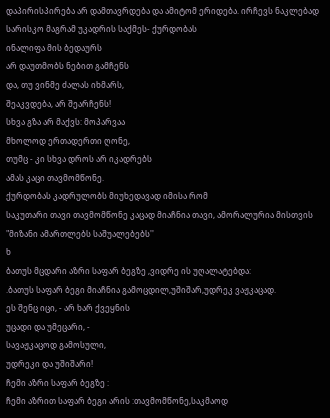დაპირისპირება არ დამთავრდება და ამიტომ ერიდება. ირჩევს ნაკლებად სარისკო მაგრამ უკადრის საქმეს- ქურდობას
ინალიფა მის ბედაურს
არ დაუთმობს ნებით გამჩენს
და, თუ ვინმე ძალას იხმარს,
შეაკვდება, არ შეარჩენს!
სხვა გზა არ მაქვს: მოპარვაა
მხოლოდ ერთადერთი ღონე,
თუმც - კი სხვა დროს არ იკადრებს
ამას კაცი თავმომწონე.
ქურდობას კადრულობს მიუხედავად იმისა რომ
საკუთარი თავი თავმომწონე კაცად მიაჩნია თავი, ამორალურია მისთვის "მიზანი ამართლებს საშუალებებს''
ხ
ბათუს მცდარი აზრი საფარ ბეგზე ,ვიდრე ის უღალატებდა:
.ბათუს საფარ ბეგი მიაჩნია გამოცდილ,უშიშარ,უდრეკ ვაჟკაცად.
ეს შენც იცი, - არ ხარ ქვეყნის
უცადი და უმეცარი, -
სავაჟკაცოდ გამოსული,
უდრეკი და უშიშარი!
ჩემი აზრი საფარ ბეგზე :
ჩემი აზრით საფარ ბეგი არის :თავმომწონე,საკმაოდ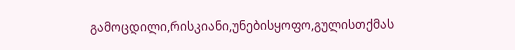გამოცდილი,რისკიანი,უნებისყოფო,გულისთქმას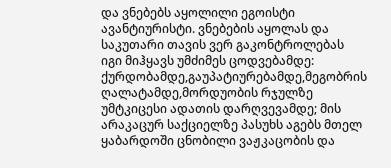და ვნებებს აყოლილი ეგოისტი ავანტიურისტი. ვნებების აყოლას და საკუთარი თავის ვერ გაკონტროლებას იგი მიჰყავს უმძიმეს ცოდვებამდე: ქურდობამდე,გაუპატიურებამდე,მეგობრის ღალატამდე,მორდუობის რჯულზე უმტკიცესი ადათის დარღვევამდე; მის არაკაცურ საქციელზე პასუხს აგებს მთელ ყაბარდოში ცნობილი ვაჟკაცობის და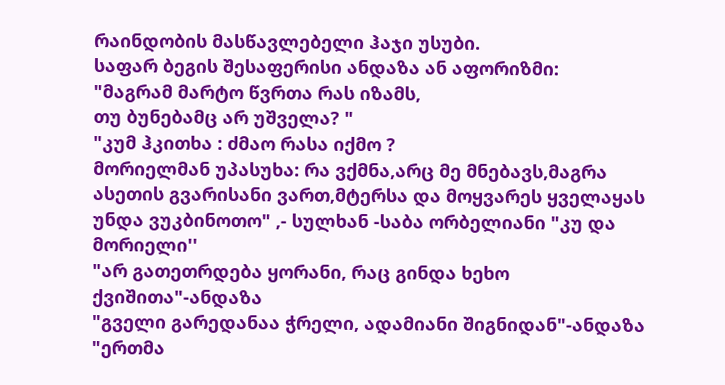რაინდობის მასწავლებელი ჰაჯი უსუბი.
საფარ ბეგის შესაფერისი ანდაზა ან აფორიზმი:
"მაგრამ მარტო წვრთა რას იზამს,
თუ ბუნებამც არ უშველა? "
"კუმ ჰკითხა : ძმაო რასა იქმო ?
მორიელმან უპასუხა: რა ვქმნა,არც მე მნებავს,მაგრა ასეთის გვარისანი ვართ,მტერსა და მოყვარეს ყველაყას უნდა ვუკბინოთო" ,- სულხან -საბა ორბელიანი "კუ და მორიელი''
"არ გათეთრდება ყორანი, რაც გინდა ხეხო ქვიშითა"-ანდაზა
"გველი გარედანაა ჭრელი, ადამიანი შიგნიდან"-ანდაზა
"ერთმა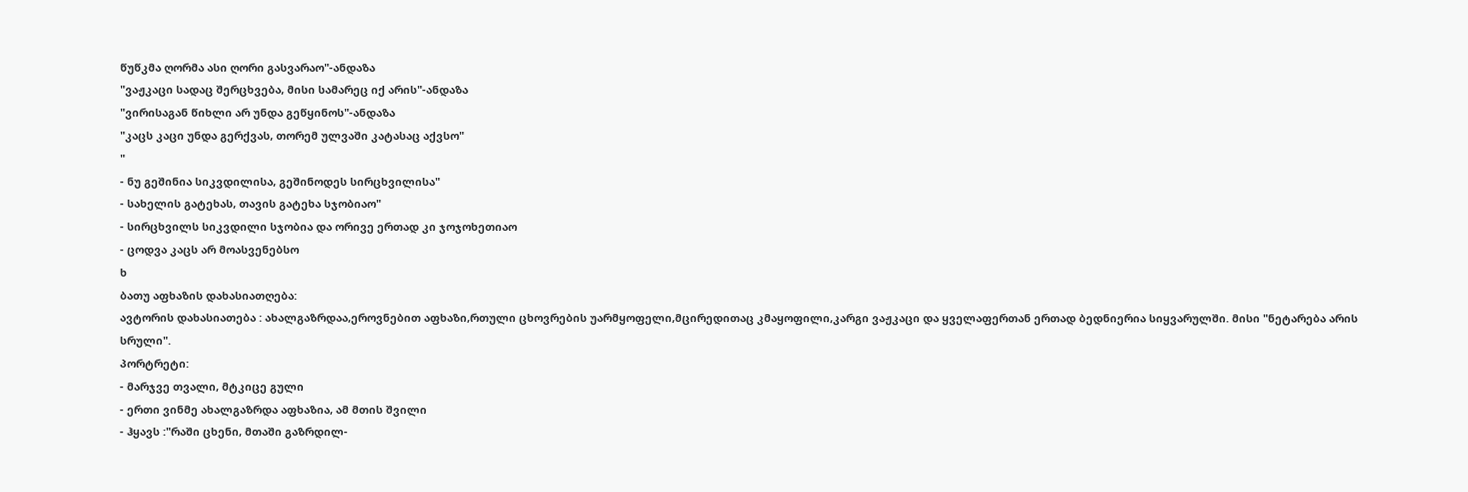წუწკმა ღორმა ასი ღორი გასვარაო"-ანდაზა
"ვაჟკაცი სადაც შერცხვება, მისი სამარეც იქ არის"-ანდაზა
"ვირისაგან წიხლი არ უნდა გეწყინოს"-ანდაზა
"კაცს კაცი უნდა გერქვას, თორემ ულვაში კატასაც აქვსო"
"
- ნუ გეშინია სიკვდილისა, გეშინოდეს სირცხვილისა"
- სახელის გატეხას, თავის გატეხა სჯობიაო"
- სირცხვილს სიკვდილი სჯობია და ორივე ერთად კი ჯოჯოხეთიაო
- ცოდვა კაცს არ მოასვენებსო
ხ
ბათუ აფხაზის დახასიათღება:
ავტორის დახასიათება : ახალგაზრდაა,ეროვნებით აფხაზი,რთული ცხოვრების უარმყოფელი,მცირედითაც კმაყოფილი,კარგი ვაჟკაცი და ყველაფერთან ერთად ბედნიერია სიყვარულში. მისი "ნეტარება არის სრული".
პორტრეტი:
- მარჯვე თვალი, მტკიცე გული
- ერთი ვინმე ახალგაზრდა აფხაზია, ამ მთის შვილი
- ჰყავს :"რაში ცხენი, მთაში გაზრდილ-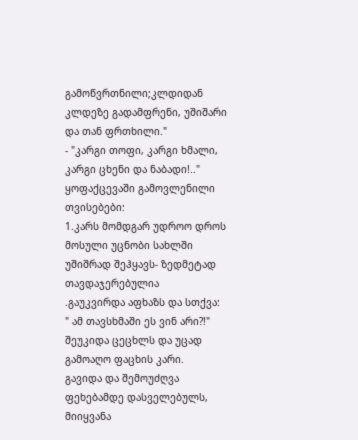გამოწვრთნილი;კლდიდან კლდეზე გადამფრენი, უშიშარი და თან ფრთხილი."
- "კარგი თოფი, კარგი ხმალი, კარგი ცხენი და ნაბადი!.."
ყოფაქცევაში გამოვლენილი თვისებები:
1.კარს მომდგარ უდროო დროს მოსული უცნობი სახლში უშიშრად შეჰყავს- ზედმეტად თავდაჯერებულია
.გაუკვირდა აფხაზს და სთქვა:
" ამ თავსხმაში ეს ვინ არი?!"
შეუკიდა ცეცხლს და უცად
გამოაღო ფაცხის კარი.
გავიდა და შემოუძღვა
ფეხებამდე დასველებულს,
მიიყვანა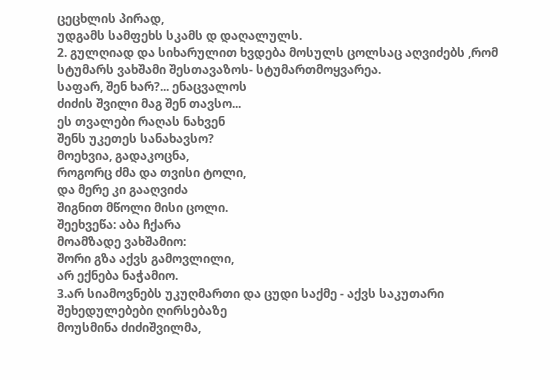ცეცხლის პირად,
უდგამს სამფეხს სკამს დ დაღალულს.
2. გულღიად და სიხარულით ხვდება მოსულს ცოლსაც აღვიძებს ,რომ სტუმარს ვახშამი შესთავაზოს- სტუმართმოყვარეა.
საფარ, შენ ხარ?... ენაცვალოს
ძიძის შვილი მაგ შენ თავსო...
ეს თვალები რაღას ნახვენ
შენს უკეთეს სანახავსო?
მოეხვია, გადაკოცნა,
როგორც ძმა და თვისი ტოლი,
და მერე კი გააღვიძა
შიგნით მწოლი მისი ცოლი.
შეეხვეწა: აბა ჩქარა
მოამზადე ვახშამიო:
შორი გზა აქვს გამოვლილი,
არ ექნება ნაჭამიო.
3.არ სიამოვნებს უკუღმართი და ცუდი საქმე - აქვს საკუთარი შეხედულებები ღირსებაზე
მოუსმინა ძიძიშვილმა,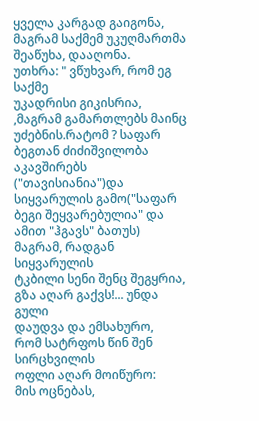ყველა კარგად გაიგონა,
მაგრამ საქმემ უკუღმართმა
შეაწუხა, დააღონა.
უთხრა: " ვწუხვარ, რომ ეგ საქმე
უკადრისი გიკისრია,
,მაგრამ გამართლებს მაინც უძებნის.რატომ ? საფარ ბეგთან ძიძიშვილობა აკავშირებს ("თავისიანია")და სიყვარულის გამო("საფარ ბეგი შეყვარებულია" და ამით "ჰგავს" ბათუს)
მაგრამ, რადგან სიყვარულის
ტკბილი სენი შენც შეგყრია,
გზა აღარ გაქვს!... უნდა გული
დაუდვა და ემსახურო,
რომ სატრფოს წინ შენ სირცხვილის
ოფლი აღარ მოიწურო:
მის ოცნებას,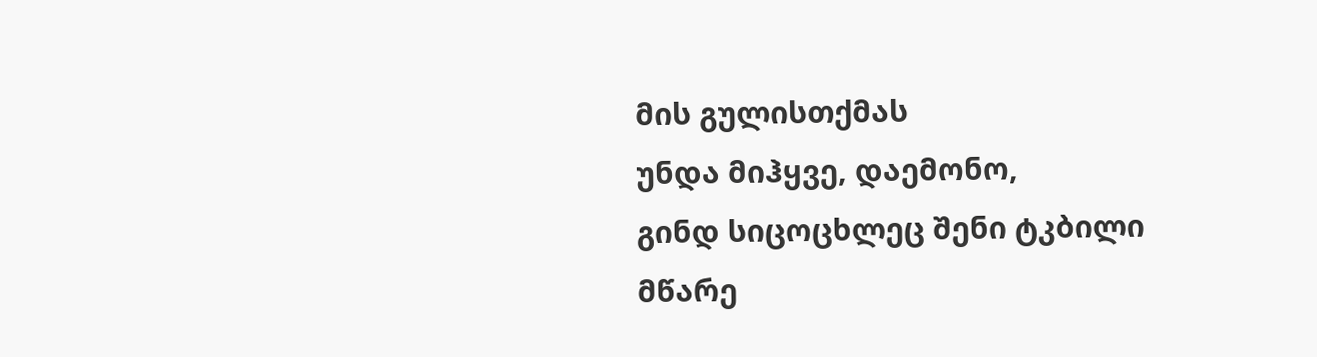მის გულისთქმას
უნდა მიჰყვე, დაემონო,
გინდ სიცოცხლეც შენი ტკბილი
მწარე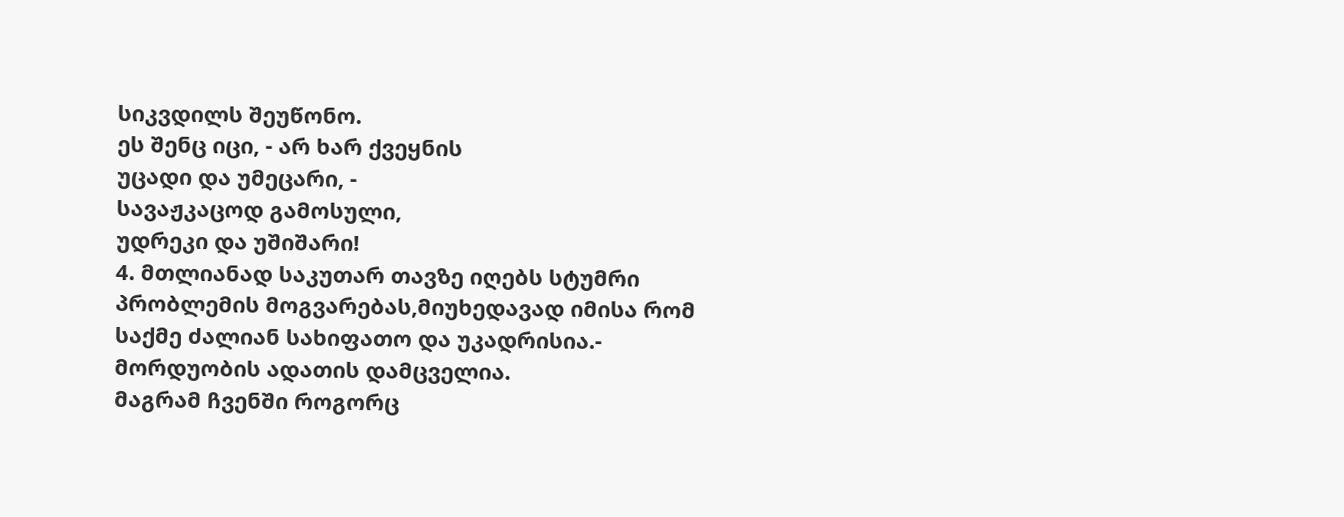სიკვდილს შეუწონო.
ეს შენც იცი, - არ ხარ ქვეყნის
უცადი და უმეცარი, -
სავაჟკაცოდ გამოსული,
უდრეკი და უშიშარი!
4. მთლიანად საკუთარ თავზე იღებს სტუმრი პრობლემის მოგვარებას,მიუხედავად იმისა რომ საქმე ძალიან სახიფათო და უკადრისია.- მორდუობის ადათის დამცველია.
მაგრამ ჩვენში როგორც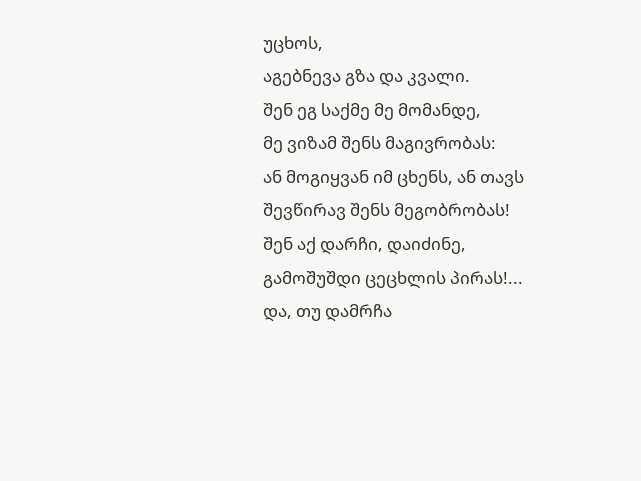უცხოს,
აგებნევა გზა და კვალი.
შენ ეგ საქმე მე მომანდე,
მე ვიზამ შენს მაგივრობას:
ან მოგიყვან იმ ცხენს, ან თავს
შევწირავ შენს მეგობრობას!
შენ აქ დარჩი, დაიძინე,
გამოშუშდი ცეცხლის პირას!...
და, თუ დამრჩა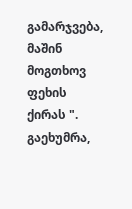გამარჯვება,
მაშინ მოგთხოვ ფეხის ქირას ".
გაეხუმრა,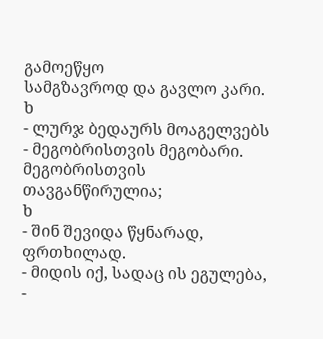გამოეწყო
სამგზავროდ და გავლო კარი.
ხ
- ლურჯ ბედაურს მოაგელვებს
- მეგობრისთვის მეგობარი.
მეგობრისთვის თავგანწირულია;
ხ
- შინ შევიდა წყნარად, ფრთხილად.
- მიდის იქ, სადაც ის ეგულება,
-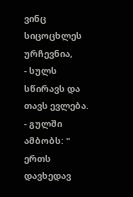ვინც სიცოცხლეს ურჩევნია,
- სულს სწირავს და თავს ევლება.
- გულში ამბობს: " ერთს დავხედავ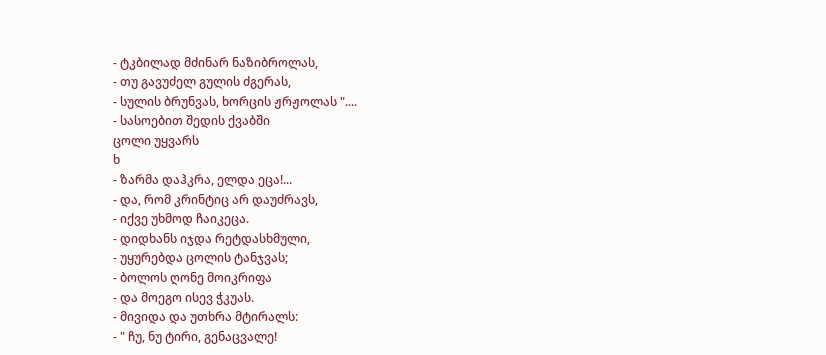- ტკბილად მძინარ ნაზიბროლას,
- თუ გავუძელ გულის ძგერას,
- სულის ბრუნვას, ხორცის ჟრჟოლას "....
- სასოებით შედის ქვაბში
ცოლი უყვარს
ხ
- ზარმა დაჰკრა, ელდა ეცა!...
- და, რომ კრინტიც არ დაუძრავს,
- იქვე უხმოდ ჩაიკეცა.
- დიდხანს იჯდა რეტდასხმული,
- უყურებდა ცოლის ტანჯვას;
- ბოლოს ღონე მოიკრიფა
- და მოეგო ისევ ჭკუას.
- მივიდა და უთხრა მტირალს:
- " ჩუ, ნუ ტირი, გენაცვალე!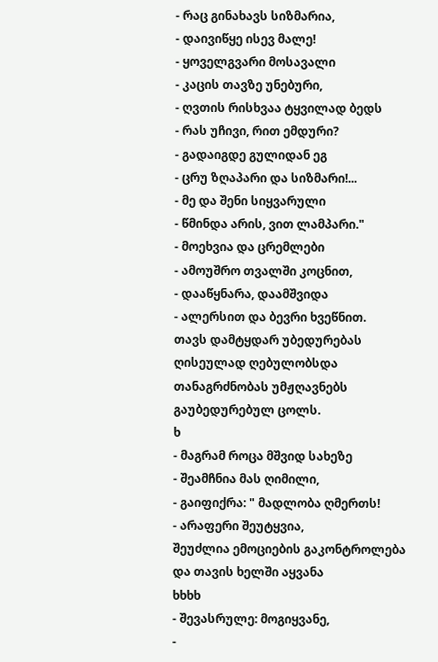- რაც გინახავს სიზმარია,
- დაივიწყე ისევ მალე!
- ყოველგვარი მოსავალი
- კაცის თავზე უნებური,
- ღვთის რისხვაა ტყვილად ბედს
- რას უჩივი, რით ემდური?
- გადაიგდე გულიდან ეგ
- ცრუ ზღაპარი და სიზმარი!...
- მე და შენი სიყვარული
- წმინდა არის, ვით ლამპარი."
- მოეხვია და ცრემლები
- ამოუშრო თვალში კოცნით,
- დააწყნარა, დაამშვიდა
- ალერსით და ბევრი ხვეწნით.
თავს დამტყდარ უბედურებას ღისეულად ღებულობსდა თანაგრძნობას უმჟღავნებს გაუბედურებულ ცოლს.
ხ
- მაგრამ როცა მშვიდ სახეზე
- შეამჩნია მას ღიმილი,
- გაიფიქრა: " მადლობა ღმერთს!
- არაფერი შეუტყვია,
შეუძლია ემოციების გაკონტროლება და თავის ხელში აყვანა
ხხხხ
- შევასრულე: მოგიყვანე,
-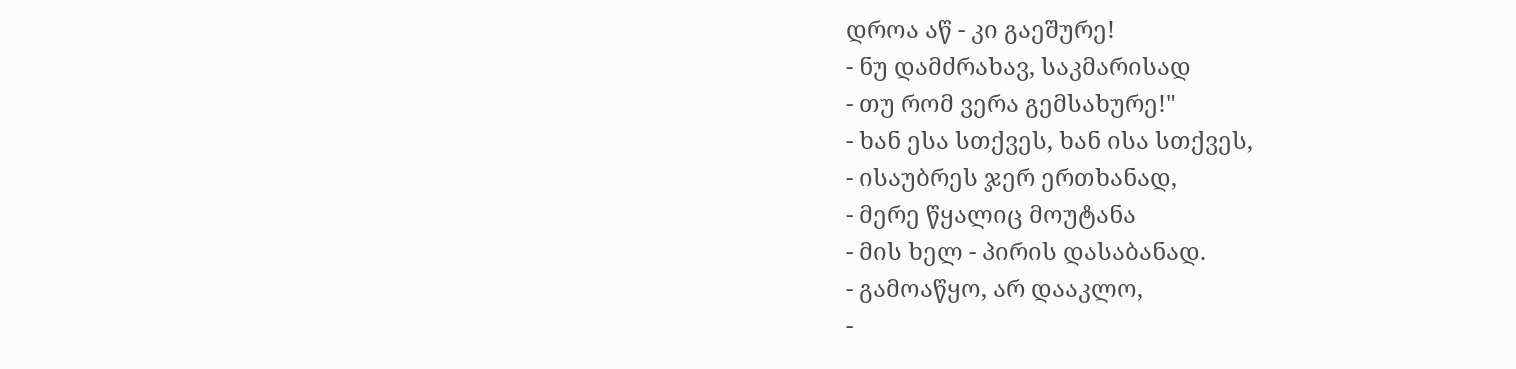დროა აწ - კი გაეშურე!
- ნუ დამძრახავ, საკმარისად
- თუ რომ ვერა გემსახურე!"
- ხან ესა სთქვეს, ხან ისა სთქვეს,
- ისაუბრეს ჯერ ერთხანად,
- მერე წყალიც მოუტანა
- მის ხელ - პირის დასაბანად.
- გამოაწყო, არ დააკლო,
-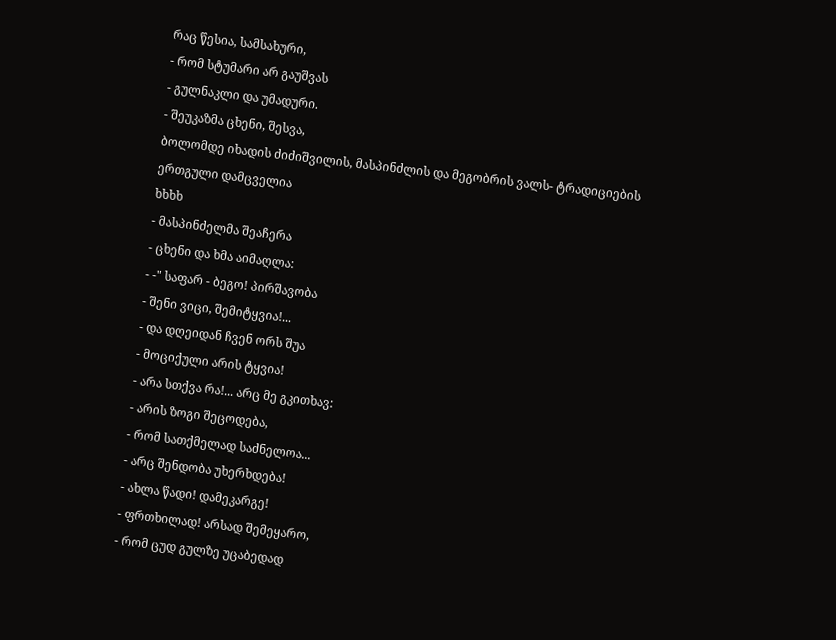რაც წესია, სამსახური,
- რომ სტუმარი არ გაუშვას
- გულნაკლი და უმადური.
- შეუკაზმა ცხენი, შესვა,
ბოლომდე იხადის ძიძიშვილის, მასპინძლის და მეგობრის ვალს- ტრადიციების ერთგული დამცველია
ხხხხ
- მასპინძელმა შეაჩერა
- ცხენი და ხმა აიმაღლა:
- -" საფარ - ბეგო! პირშავობა
- შენი ვიცი, შემიტყვია!...
- და დღეიდან ჩვენ ორს შუა
- მოციქული არის ტყვია!
- არა სთქვა რა!... არც მე გკითხავ:
- არის ზოგი შეცოდება,
- რომ სათქმელად საძნელოა...
- არც შენდობა უხერხდება!
- ახლა წადი! დამეკარგე!
- ფრთხილად! არსად შემეყარო,
- რომ ცუდ გულზე უცაბედად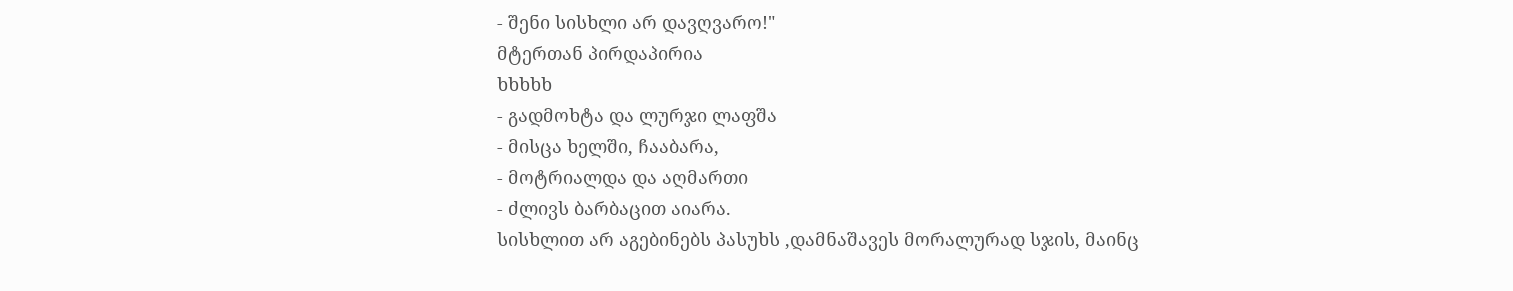- შენი სისხლი არ დავღვარო!"
მტერთან პირდაპირია
ხხხხხ
- გადმოხტა და ლურჯი ლაფშა
- მისცა ხელში, ჩააბარა,
- მოტრიალდა და აღმართი
- ძლივს ბარბაცით აიარა.
სისხლით არ აგებინებს პასუხს ,დამნაშავეს მორალურად სჯის, მაინც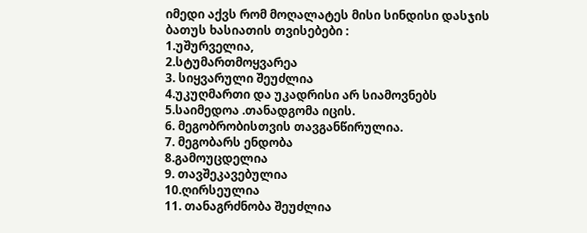იმედი აქვს რომ მოღალატეს მისი სინდისი დასჯის
ბათუს ხასიათის თვისებები :
1.უშურველია,
2.სტუმართმოყვარეა
3. სიყვარული შეუძლია
4.უკუღმართი და უკადრისი არ სიამოვნებს
5.საიმედოა .თანადგომა იცის.
6. მეგობრობისთვის თავგანწირულია.
7. მეგობარს ენდობა
8.გამოუცდელია
9. თავშეკავებულია
10.ღირსეულია
11. თანაგრძნობა შეუძლია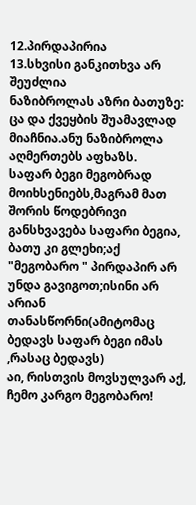12.პირდაპირია
13.სხვისი განკითხვა არ შეუძლია
ნაზიბროლას აზრი ბათუზე: ცა და ქვეყბის შუამავლად მიაჩნია.ანუ ნაზიბროლა აღმერთებს აფხაზს.
საფარ ბეგი მეგობრად მოიხსენიებს,მაგრამ მათ შორის წოდებრივი განსხვავება საფარი ბეგია, ბათუ კი გლეხი;აქ "მეგობარო " პირდაპირ არ უნდა გავიგოთ;ისინი არ არიან თანასწორნი(ამიტომაც ბედავს საფარ ბეგი იმას ,რასაც ბედავს)
აი, რისთვის მოვსულვარ აქ,
ჩემო კარგო მეგობარო!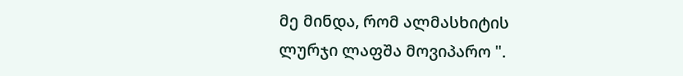მე მინდა, რომ ალმასხიტის
ლურჯი ლაფშა მოვიპარო ".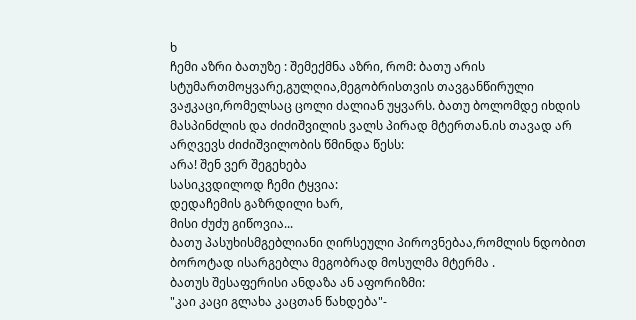ხ
ჩემი აზრი ბათუზე : შემექმნა აზრი, რომ: ბათუ არის სტუმართმოყვარე,გულღია,მეგობრისთვის თავგანწირული ვაჟკაცი,რომელსაც ცოლი ძალიან უყვარს. ბათუ ბოლომდე იხდის მასპინძლის და ძიძიშვილის ვალს პირად მტერთან.ის თავად არ არღვევს ძიძიშვილობის წმინდა წესს:
არა! შენ ვერ შეგეხება
სასიკვდილოდ ჩემი ტყვია:
დედაჩემის გაზრდილი ხარ,
მისი ძუძუ გიწოვია...
ბათუ პასუხისმგებლიანი ღირსეული პიროვნებაა,რომლის ნდობით ბოროტად ისარგებლა მეგობრად მოსულმა მტერმა .
ბათუს შესაფერისი ანდაზა ან აფორიზმი:
"კაი კაცი გლახა კაცთან წახდება"-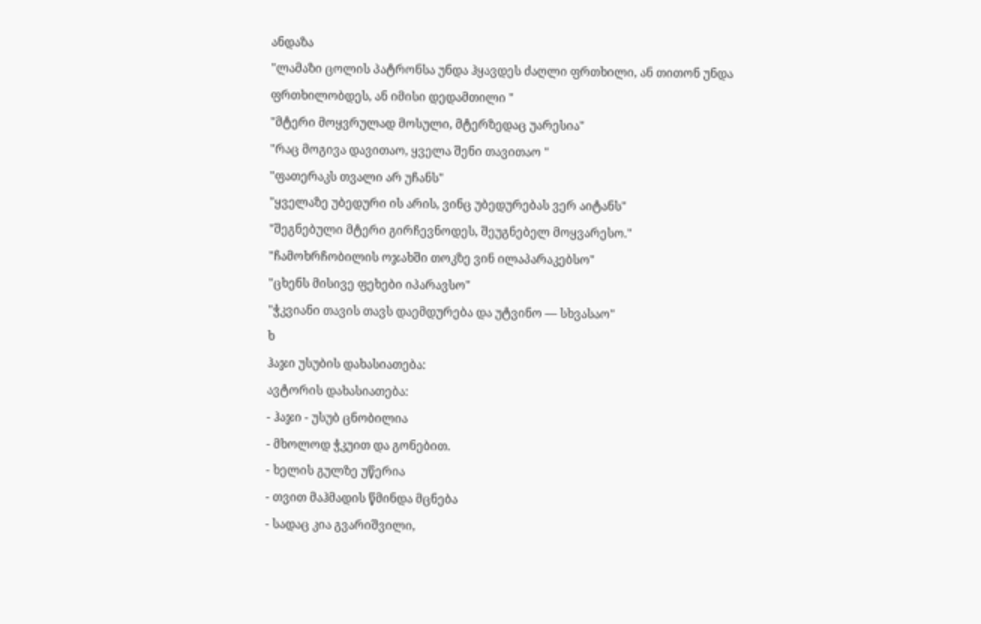ანდაზა
"ლამაზი ცოლის პატრონსა უნდა ჰყავდეს ძაღლი ფრთხილი, ან თითონ უნდა ფრთხილობდეს, ან იმისი დედამთილი "
"მტერი მოყვრულად მოსული, მტერზედაც უარესია"
"რაც მოგივა დავითაო, ყველა შენი თავითაო "
"ფათერაკს თვალი არ უჩანს"
"ყველაზე უბედური ის არის, ვინც უბედურებას ვერ აიტანს"
"შეგნებული მტერი გირჩევნოდეს, შეუგნებელ მოყვარესო."
"ჩამოხრჩობილის ოჯახში თოკზე ვინ ილაპარაკებსო"
"ცხენს მისივე ფეხები იპარავსო"
"ჭკვიანი თავის თავს დაემდურება და უტვინო — სხვასაო"
ხ
ჰაჯი უსუბის დახასიათება:
ავტორის დახასიათება:
- ჰაჯი - უსუბ ცნობილია
- მხოლოდ ჭკუით და გონებით.
- ხელის გულზე უწერია
- თვით მაჰმადის წმინდა მცნება
- სადაც კია გვარიშვილი,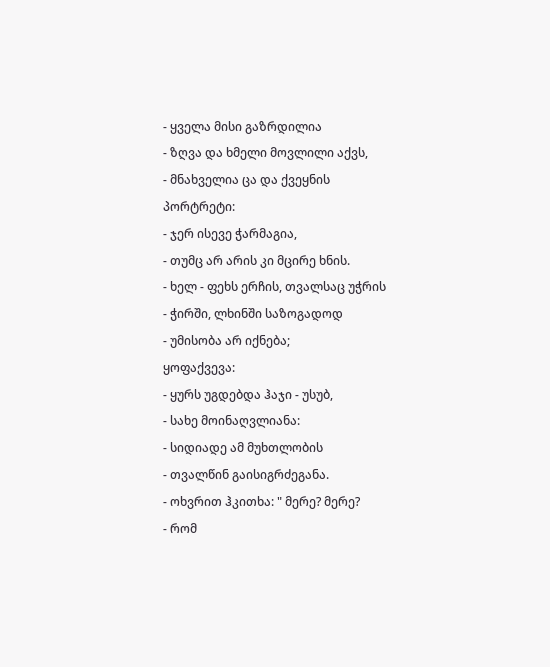- ყველა მისი გაზრდილია
- ზღვა და ხმელი მოვლილი აქვს,
- მნახველია ცა და ქვეყნის
პორტრეტი:
- ჯერ ისევე ჭარმაგია,
- თუმც არ არის კი მცირე ხნის.
- ხელ - ფეხს ერჩის, თვალსაც უჭრის
- ჭირში, ლხინში საზოგადოდ
- უმისობა არ იქნება;
ყოფაქვევა:
- ყურს უგდებდა ჰაჯი - უსუბ,
- სახე მოინაღვლიანა:
- სიდიადე ამ მუხთლობის
- თვალწინ გაისიგრძეგანა.
- ოხვრით ჰკითხა: " მერე? მერე?
- რომ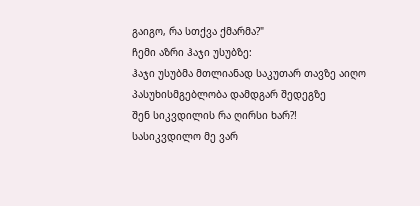გაიგო, რა სთქვა ქმარმა?"
ჩემი აზრი ჰაჯი უსუბზე:
ჰაჯი უსუბმა მთლიანად საკუთარ თავზე აიღო პასუხისმგებლობა დამდგარ შედეგზე
შენ სიკვდილის რა ღირსი ხარ?!
სასიკვდილო მე ვარ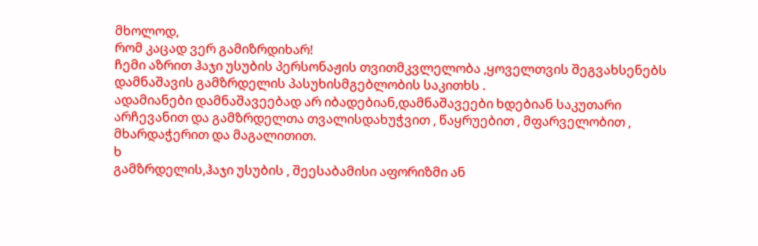მხოლოდ,
რომ კაცად ვერ გამიზრდიხარ!
ჩემი აზრით ჰაჯი უსუბის პერსონაჟის თვითმკვლელობა ,ყოველთვის შეგვახსენებს დამნაშავის გამზრდელის პასუხისმგებლობის საკითხს .
ადამიანები დამნაშავეებად არ იბადებიან,დამნაშავეები ხდებიან საკუთარი არჩევანით და გამზრდელთა თვალისდახუჭვით , წაყრუებით , მფარველობით , მხარდაჭერით და მაგალითით.
ხ
გამზრდელის,ჰაჯი უსუბის , შეესაბამისი აფორიზმი ან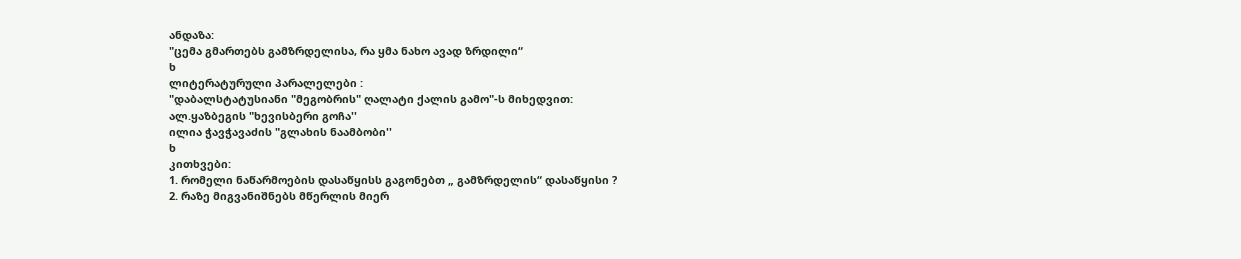ანდაზა:
"ცემა გმართებს გამზრდელისა, რა ყმა ნახო ავად ზრდილი“
ხ
ლიტერატურული პარალელები :
"დაბალსტატუსიანი "მეგობრის" ღალატი ქალის გამო"-ს მიხედვით:
ალ.ყაზბეგის "ხევისბერი გოჩა''
ილია ჭავჭავაძის "გლახის ნაამბობი''
ხ
კითხვები:
1. რომელი ნაწარმოების დასაწყისს გაგონებთ „ გამზრდელის“ დასაწყისი ?
2. რაზე მიგვანიშნებს მწერლის მიერ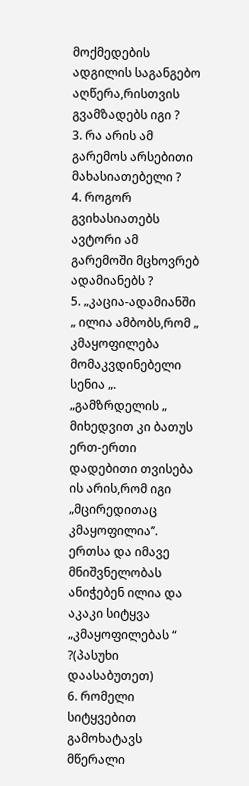მოქმედების ადგილის საგანგებო აღწერა,რისთვის გვამზადებს იგი ?
3. რა არის ამ გარემოს არსებითი მახასიათებელი ?
4. როგორ გვიხასიათებს ავტორი ამ გარემოში მცხოვრებ ადამიანებს ?
5. „კაცია-ადამიანში „ ილია ამბობს,რომ „ კმაყოფილება მომაკვდინებელი სენია „. „გამზრდელის „ მიხედვით კი ბათუს ერთ-ერთი დადებითი თვისება ის არის,რომ იგი „მცირედითაც კმაყოფილია’’. ერთსა და იმავე მნიშვნელობას ანიჭებენ ილია და აკაკი სიტყვა „კმაყოფილებას “ ?(პასუხი დაასაბუთეთ)
6. რომელი სიტყვებით გამოხატავს მწერალი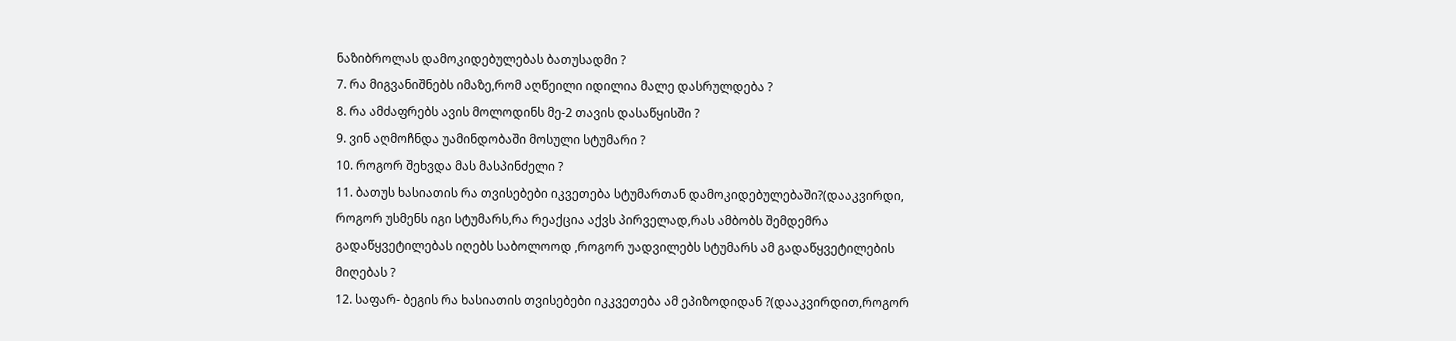ნაზიბროლას დამოკიდებულებას ბათუსადმი ?
7. რა მიგვანიშნებს იმაზე,რომ აღწეილი იდილია მალე დასრულდება ?
8. რა ამძაფრებს ავის მოლოდინს მე-2 თავის დასაწყისში ?
9. ვინ აღმოჩნდა უამინდობაში მოსული სტუმარი ?
10. როგორ შეხვდა მას მასპინძელი ?
11. ბათუს ხასიათის რა თვისებები იკვეთება სტუმართან დამოკიდებულებაში?(დააკვირდი, როგორ უსმენს იგი სტუმარს,რა რეაქცია აქვს პირველად,რას ამბობს შემდემრა გადაწყვეტილებას იღებს საბოლოოდ ,როგორ უადვილებს სტუმარს ამ გადაწყვეტილების მიღებას ?
12. საფარ- ბეგის რა ხასიათის თვისებები იკკვეთება ამ ეპიზოდიდან ?(დააკვირდით,როგორ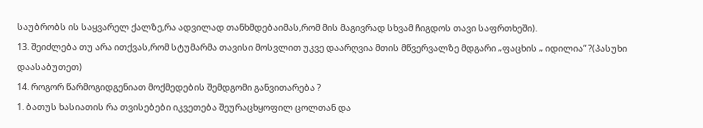საუბრობს ის საყვარელ ქალზე,რა ადვილად თანხმდებაიმას,რომ მის მაგივრად სხვამ ჩიგდოს თავი საფრთხეში).
13. შეიძლება თუ არა ითქვას,რომ სტუმარმა თავისი მოსვლით უკვე დაარღვია მთის მწვერვალზე მდგარი „ფაცხის „ იდილია“ ?(პასუხი დაასაბუთეთ)
14. როგორ წარმოგიდგენიათ მოქმედების შემდგომი განვითარება ?
1. ბათუს ხასიათის რა თვისებები იკვეთება შეურაცხყოფილ ცოლთან და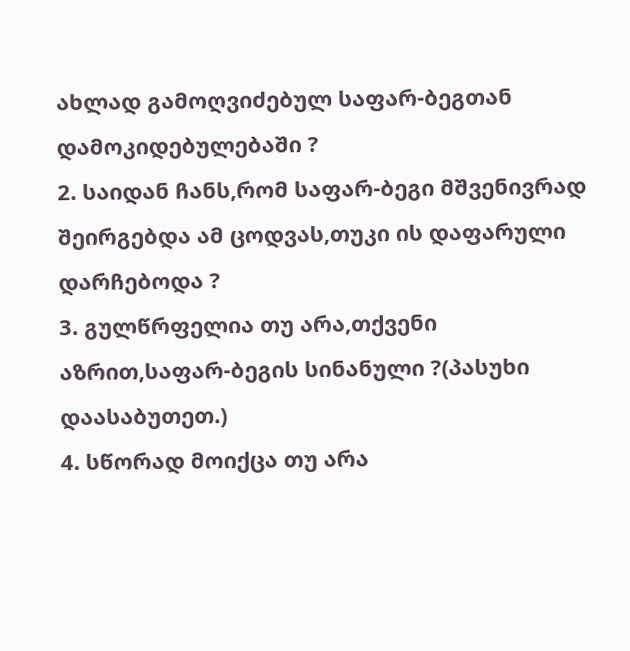ახლად გამოღვიძებულ საფარ-ბეგთან დამოკიდებულებაში ?
2. საიდან ჩანს,რომ საფარ-ბეგი მშვენივრად შეირგებდა ამ ცოდვას,თუკი ის დაფარული დარჩებოდა ?
3. გულწრფელია თუ არა,თქვენი აზრით,საფარ-ბეგის სინანული ?(პასუხი დაასაბუთეთ.)
4. სწორად მოიქცა თუ არა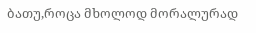ბათუ,როცა მხოლოდ მორალურად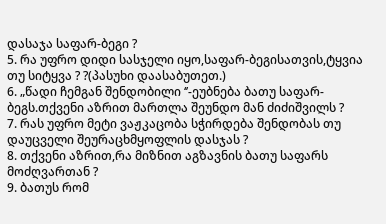დასაჯა საფარ-ბეგი ?
5. რა უფრო დიდი სასჯელი იყო,საფარ-ბეგისათვის,ტყვია თუ სიტყვა ? ?(პასუხი დაასაბუთეთ.)
6. „წადი ჩემგან შენდობილი ‘’-ეუბნება ბათუ საფარ-ბეგს.თქვენი აზრით მართლა შეუნდო მან ძიძიშვილს ?
7. რას უფრო მეტი ვაჟკაცობა სჭირდება შენდობას თუ დაუცველი შეურაცხმყოფლის დასჯას ?
8. თქვენი აზრით,რა მიზნით აგზავნის ბათუ საფარს მოძღვართან ?
9. ბათუს რომ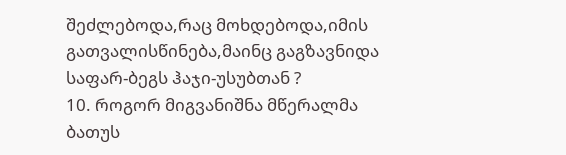შეძლებოდა,რაც მოხდებოდა,იმის გათვალისწინება,მაინც გაგზავნიდა საფარ-ბეგს ჰაჯი-უსუბთან ?
10. როგორ მიგვანიშნა მწერალმა ბათუს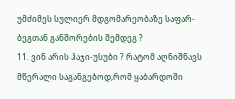უმძიმეს სულიერ მდგომარეობაზე საფარ-ბეგთან განშორების შემდეგ ?
11. ვინ არის ჰაჯი-უსუბი ? რატომ აღნიშნავს მწერალი საგანგებოდ,რომ ყაბარდოში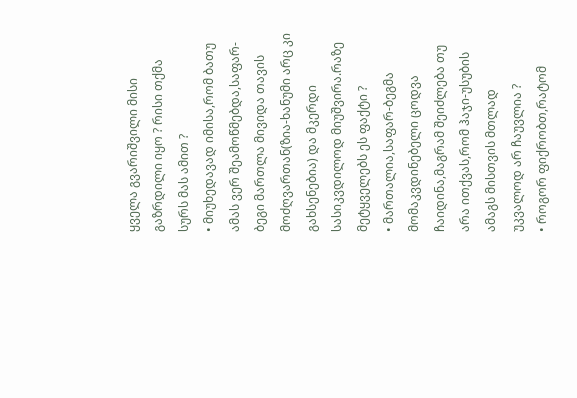ყველა გვარიშვილი მისი გაზრდილი იყო ? რისი თქმა სურს მას ამით ?
• მიუხედავად იმისა,რომ ბათუ ამას ვერ შეამოწმებდა,საფარ-ბეგი მართლა მივიდა თავის მოძღვართან(ზია-ხანუმი არც კი გახსენებია) და მკერდი სასიკვდილოდ მიუშვირა.რაზე მეტყველებს ეს ფაქტი ?
• მართალია,საფარ-ბეგმა მომაკვდინებელი ცოდვა ჩაიდინა,მაგრამ შეიძლება თუ არა ითქვას,რომ ჰაჯი-უსუბის ამაგს მისთვის მთლად უკვალოდ არ ჩაუვლია ?
• როგორ ფიქრობთ,რატომ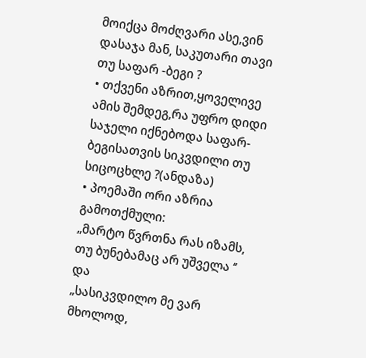მოიქცა მოძღვარი ასე,ვინ დასაჯა მან, საკუთარი თავი თუ საფარ -ბეგი ?
• თქვენი აზრით,ყოველივე ამის შემდეგ,რა უფრო დიდი საჯელი იქნებოდა საფარ-ბეგისათვის სიკვდილი თუ სიცოცხლე ?(ანდაზა)
• პოემაში ორი აზრია გამოთქმული:
„მარტო წვრთნა რას იზამს,
თუ ბუნებამაც არ უშველა ‘’
და
„სასიკვდილო მე ვარ მხოლოდ,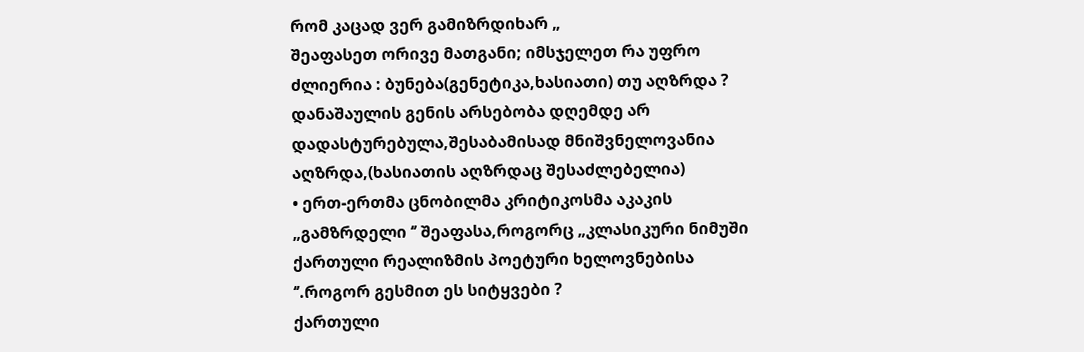რომ კაცად ვერ გამიზრდიხარ „
შეაფასეთ ორივე მათგანი; იმსჯელეთ რა უფრო ძლიერია : ბუნება(გენეტიკა,ხასიათი) თუ აღზრდა ?
დანაშაულის გენის არსებობა დღემდე არ დადასტურებულა,შესაბამისად მნიშვნელოვანია აღზრდა,(ხასიათის აღზრდაც შესაძლებელია)
• ერთ-ერთმა ცნობილმა კრიტიკოსმა აკაკის „გამზრდელი ‘’ შეაფასა,როგორც „კლასიკური ნიმუში ქართული რეალიზმის პოეტური ხელოვნებისა ‘’.როგორ გესმით ეს სიტყვები ?
ქართული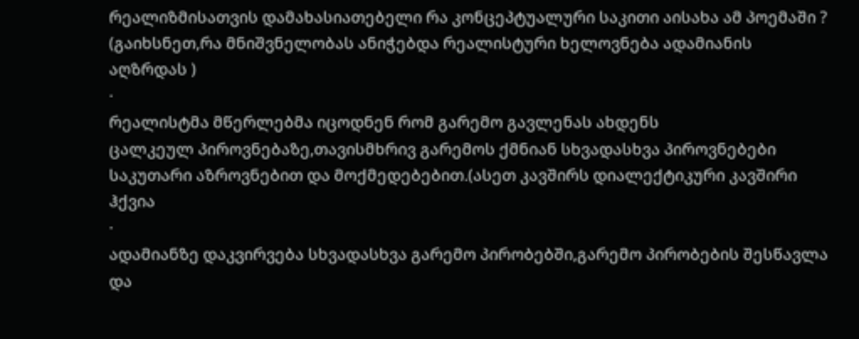რეალიზმისათვის დამახასიათებელი რა კონცეპტუალური საკითი აისახა ამ პოემაში ?
(გაიხსნეთ,რა მნიშვნელობას ანიჭებდა რეალისტური ხელოვნება ადამიანის აღზრდას )
·
რეალისტმა მწერლებმა იცოდნენ რომ გარემო გავლენას ახდენს
ცალკეულ პიროვნებაზე,თავისმხრივ გარემოს ქმნიან სხვადასხვა პიროვნებები საკუთარი აზროვნებით და მოქმედებებით.(ასეთ კავშირს დიალექტიკური კავშირი ჰქვია
·
ადამიანზე დაკვირვება სხვადასხვა გარემო პირობებში,გარემო პირობების შესწავლა და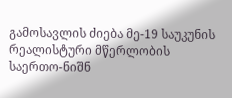გამოსავლის ძიება მე-19 საუკუნის რეალისტური მწერლობის საერთო-ნიშნ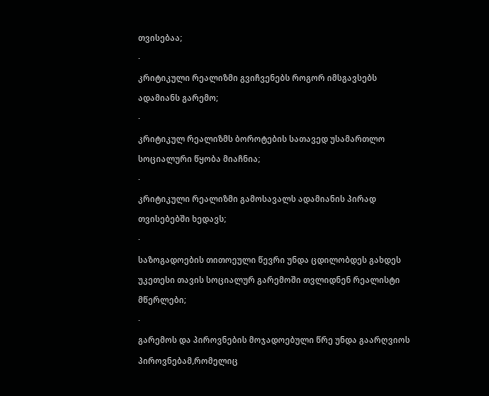თვისებაა;
·
კრიტიკული რეალიზმი გვიჩვენებს როგორ იმსგავსებს ადამიანს გარემო;
·
კრიტიკულ რეალიზმს ბოროტების სათავედ უსამართლო სოციალური წყობა მიაჩნია;
·
კრიტიკული რეალიზმი გამოსავალს ადამიანის პირად თვისებებში ხედავს;
·
საზოგადოების თითოეული წევრი უნდა ცდილობდეს გახდეს
უკეთესი თავის სოციალურ გარემოში თვლიდნენ რეალისტი მწერლები;
·
გარემოს და პიროვნების მოჯადოებული წრე უნდა გაარღვიოს პიროვნებამ,რომელიც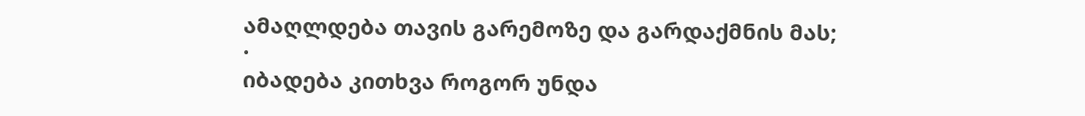ამაღლდება თავის გარემოზე და გარდაქმნის მას;
·
იბადება კითხვა როგორ უნდა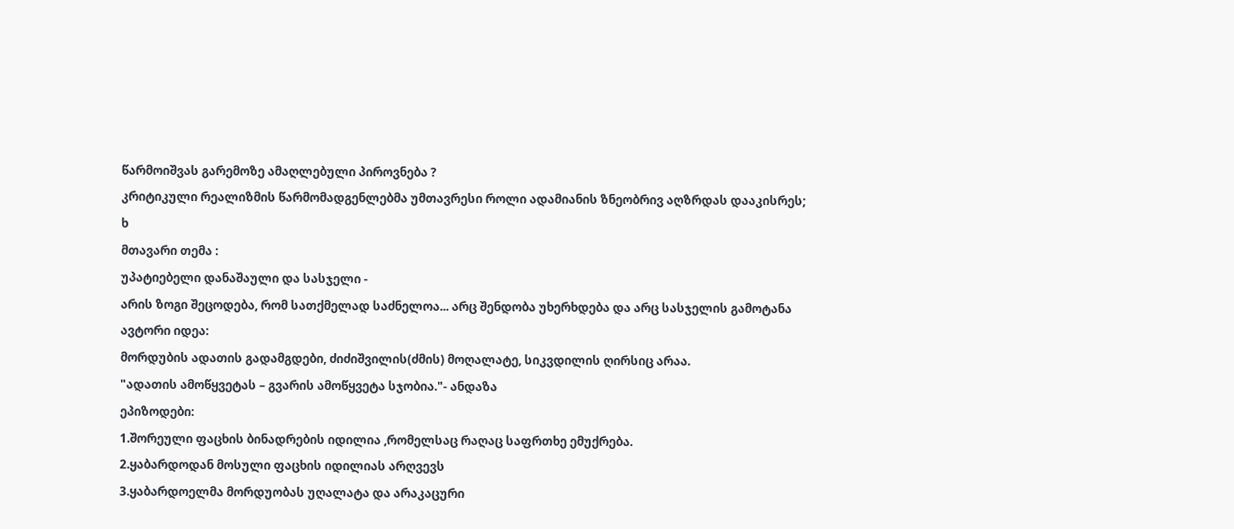წარმოიშვას გარემოზე ამაღლებული პიროვნება ?
კრიტიკული რეალიზმის წარმომადგენლებმა უმთავრესი როლი ადამიანის ზნეობრივ აღზრდას დააკისრეს;
ხ
მთავარი თემა :
უპატიებელი დანაშაული და სასჯელი -
არის ზოგი შეცოდება, რომ სათქმელად საძნელოა... არც შენდობა უხერხდება და არც სასჯელის გამოტანა
ავტორი იდეა:
მორდუბის ადათის გადამგდები, ძიძიშვილის(ძმის) მოღალატე, სიკვდილის ღირსიც არაა.
"ადათის ამოწყვეტას – გვარის ამოწყვეტა სჯობია."- ანდაზა
ეპიზოდები:
1.შორეული ფაცხის ბინადრების იდილია ,რომელსაც რაღაც საფრთხე ემუქრება.
2.ყაბარდოდან მოსული ფაცხის იდილიას არღვევს
3.ყაბარდოელმა მორდუობას უღალატა და არაკაცური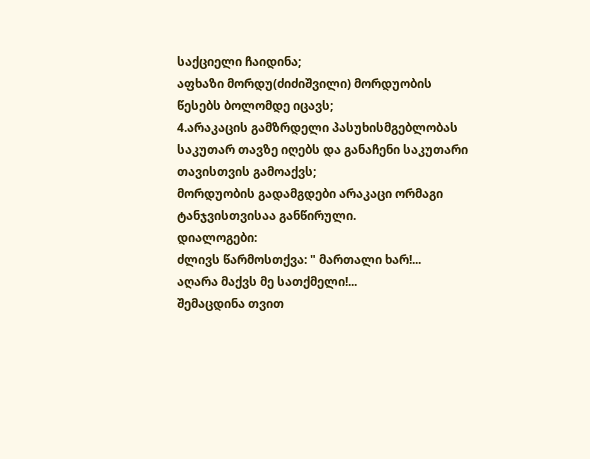საქციელი ჩაიდინა;
აფხაზი მორდუ(ძიძიშვილი) მორდუობის წესებს ბოლომდე იცავს;
4.არაკაცის გამზრდელი პასუხისმგებლობას საკუთარ თავზე იღებს და განაჩენი საკუთარი თავისთვის გამოაქვს;
მორდუობის გადამგდები არაკაცი ორმაგი ტანჯვისთვისაა განწირული.
დიალოგები:
ძლივს წარმოსთქვა: " მართალი ხარ!...
აღარა მაქვს მე სათქმელი!...
შემაცდინა თვით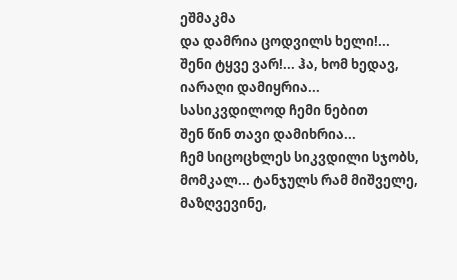ეშმაკმა
და დამრია ცოდვილს ხელი!...
შენი ტყვე ვარ!... ჰა, ხომ ხედავ,
იარაღი დამიყრია...
სასიკვდილოდ ჩემი ნებით
შენ წინ თავი დამიხრია...
ჩემ სიცოცხლეს სიკვდილი სჯობს,
მომკალ... ტანჯულს რამ მიშველე,
მაზღვევინე,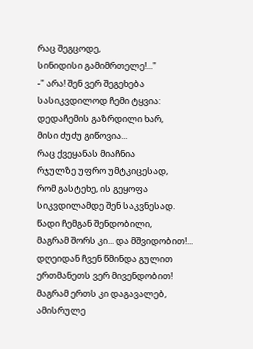რაც შეგცოდე,
სინიდისი გამიმრთელე!..."
-" არა! შენ ვერ შეგეხება
სასიკვდილოდ ჩემი ტყვია:
დედაჩემის გაზრდილი ხარ,
მისი ძუძუ გიწოვია...
რაც ქვეყანას მიაჩნია
რჯულზე უფრო უმტკიცესად,
რომ გასტეხე, ის გეყოფა
სიკვდილამდე შენ საკვნესად.
წადი ჩემგან შენდობილი,
მაგრამ შორს კი... და მშვიდობით!...
დღეიდან ჩვენ წმინდა გულით
ერთმანეთს ვერ მივენდობით!
მაგრამ ერთს კი დაგავალებ,
ამისრულე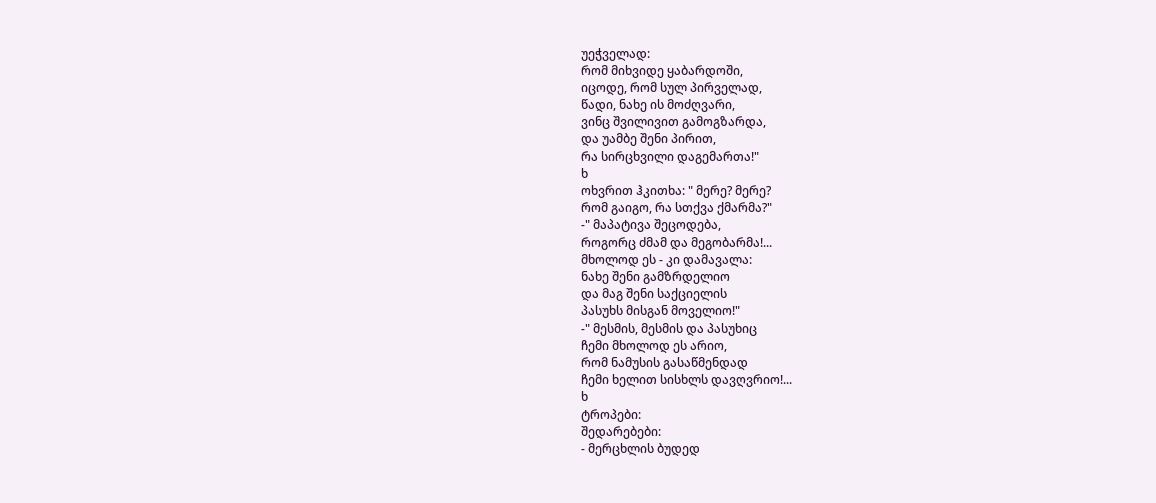უეჭველად:
რომ მიხვიდე ყაბარდოში,
იცოდე, რომ სულ პირველად,
წადი, ნახე ის მოძღვარი,
ვინც შვილივით გამოგზარდა,
და უამბე შენი პირით,
რა სირცხვილი დაგემართა!"
ხ
ოხვრით ჰკითხა: " მერე? მერე?
რომ გაიგო, რა სთქვა ქმარმა?"
-" მაპატივა შეცოდება,
როგორც ძმამ და მეგობარმა!...
მხოლოდ ეს - კი დამავალა:
ნახე შენი გამზრდელიო
და მაგ შენი საქციელის
პასუხს მისგან მოველიო!"
-" მესმის, მესმის და პასუხიც
ჩემი მხოლოდ ეს არიო,
რომ ნამუსის გასაწმენდად
ჩემი ხელით სისხლს დავღვრიო!...
ხ
ტროპები:
შედარებები:
- მერცხლის ბუდედ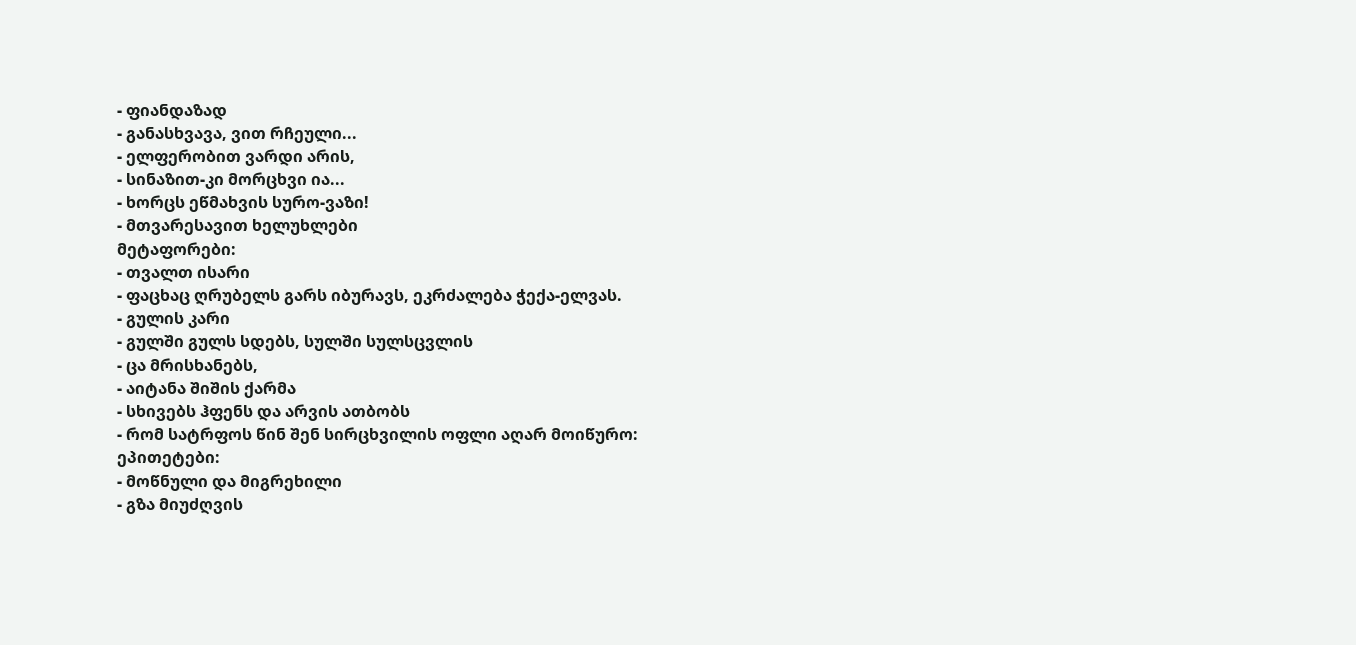- ფიანდაზად
- განასხვავა, ვით რჩეული...
- ელფერობით ვარდი არის,
- სინაზით-კი მორცხვი ია...
- ხორცს ეწმახვის სურო-ვაზი!
- მთვარესავით ხელუხლები
მეტაფორები:
- თვალთ ისარი
- ფაცხაც ღრუბელს გარს იბურავს, ეკრძალება ჭექა-ელვას.
- გულის კარი
- გულში გულს სდებს, სულში სულსცვლის
- ცა მრისხანებს,
- აიტანა შიშის ქარმა
- სხივებს ჰფენს და არვის ათბობს
- რომ სატრფოს წინ შენ სირცხვილის ოფლი აღარ მოიწურო:
ეპითეტები:
- მოწნული და მიგრეხილი
- გზა მიუძღვის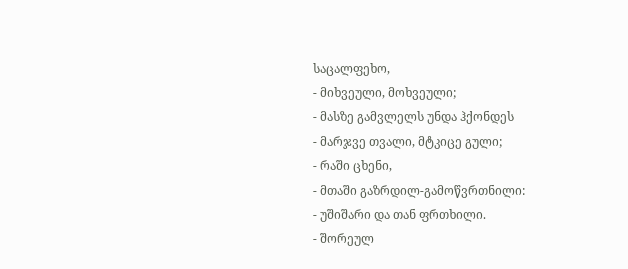საცალფეხო,
- მიხვეული, მოხვეული;
- მასზე გამვლელს უნდა ჰქონდეს
- მარჯვე თვალი, მტკიცე გული;
- რაში ცხენი,
- მთაში გაზრდილ-გამოწვრთნილი:
- უშიშარი და თან ფრთხილი.
- შორეულ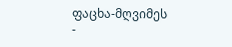ფაცხა-მღვიმეს
-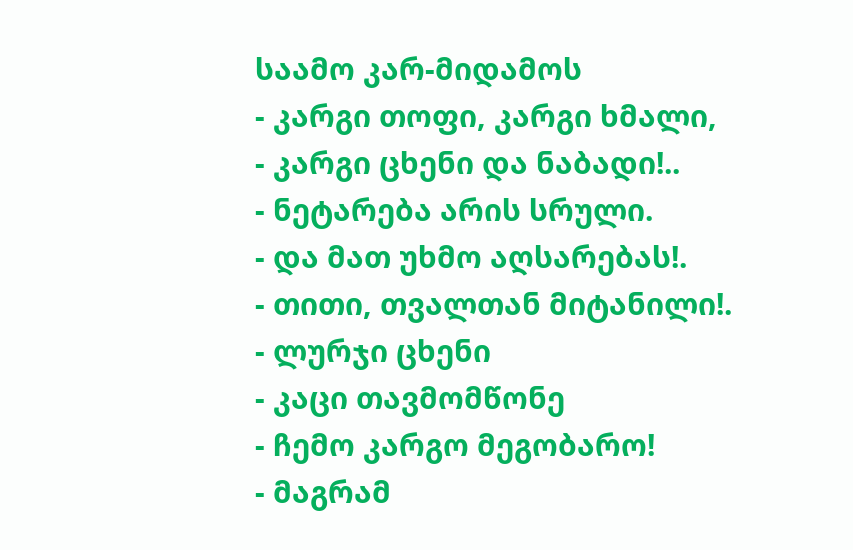საამო კარ-მიდამოს
- კარგი თოფი, კარგი ხმალი,
- კარგი ცხენი და ნაბადი!..
- ნეტარება არის სრული.
- და მათ უხმო აღსარებას!.
- თითი, თვალთან მიტანილი!.
- ლურჯი ცხენი
- კაცი თავმომწონე
- ჩემო კარგო მეგობარო!
- მაგრამ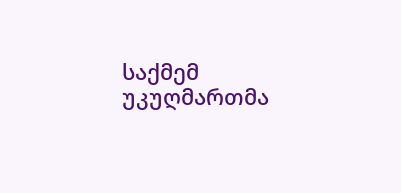საქმემ უკუღმართმა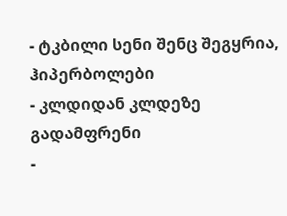- ტკბილი სენი შენც შეგყრია,
ჰიპერბოლები
- კლდიდან კლდეზე გადამფრენი
-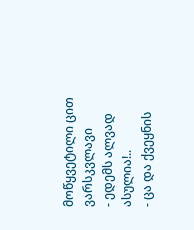მოწყვეტილი ცით ვარსკვლავი
- ედემს ალვად ასულია!..
- ცა და ქვეყნის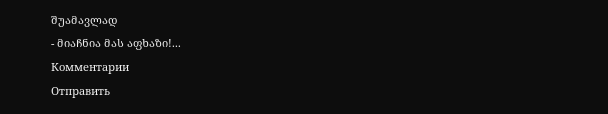შუამავლად
- მიაჩნია მას აფხაზი!...
Комментарии
Отправить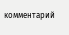комментарий